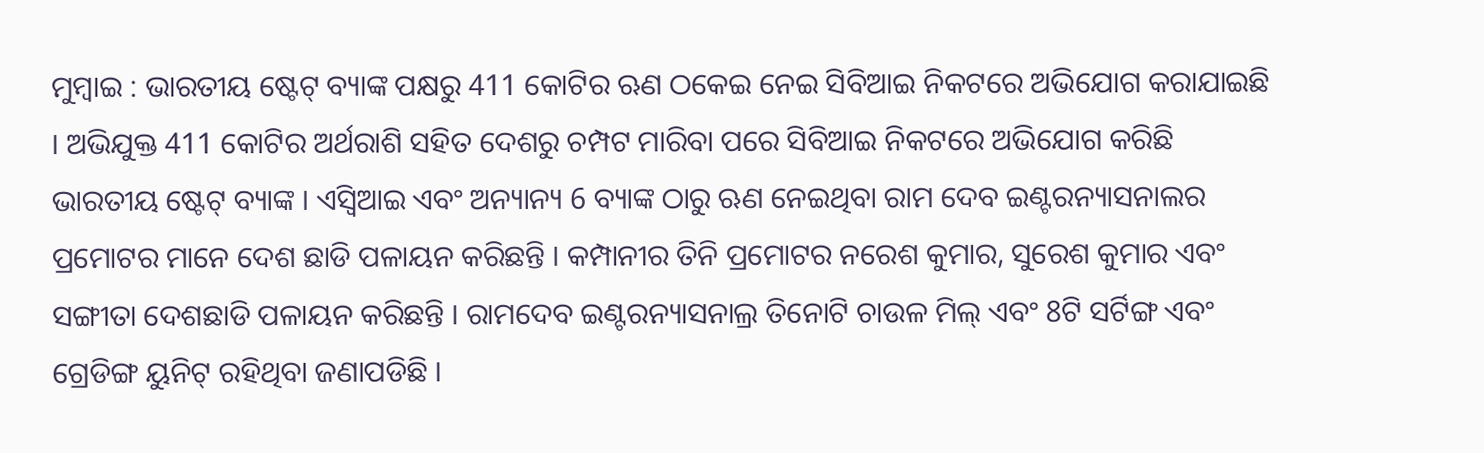ମୁମ୍ବାଇ : ଭାରତୀୟ ଷ୍ଟେଟ୍ ବ୍ୟାଙ୍କ ପକ୍ଷରୁ 411 କୋଟିର ଋଣ ଠକେଇ ନେଇ ସିବିଆଇ ନିକଟରେ ଅଭିଯୋଗ କରାଯାଇଛି । ଅଭିଯୁକ୍ତ 411 କୋଟିର ଅର୍ଥରାଶି ସହିତ ଦେଶରୁ ଚମ୍ପଟ ମାରିବା ପରେ ସିବିଆଇ ନିକଟରେ ଅଭିଯୋଗ କରିଛି ଭାରତୀୟ ଷ୍ଟେଟ୍ ବ୍ୟାଙ୍କ । ଏସ୍ବିଆଇ ଏବଂ ଅନ୍ୟାନ୍ୟ 6 ବ୍ୟାଙ୍କ ଠାରୁ ଋଣ ନେଇଥିବା ରାମ ଦେବ ଇଣ୍ଟରନ୍ୟାସନାଲର ପ୍ରମୋଟର ମାନେ ଦେଶ ଛାଡି ପଳାୟନ କରିଛନ୍ତି । କମ୍ପାନୀର ତିନି ପ୍ରମୋଟର ନରେଶ କୁମାର, ସୁରେଶ କୁମାର ଏବଂ ସଙ୍ଗୀତା ଦେଶଛାଡି ପଳାୟନ କରିଛନ୍ତି । ରାମଦେବ ଇଣ୍ଟରନ୍ୟାସନାଲ୍ର ତିନୋଟି ଚାଉଳ ମିଲ୍ ଏବଂ 8ଟି ସର୍ଟିଙ୍ଗ ଏବଂ ଗ୍ରେଡିଙ୍ଗ ୟୁନିଟ୍ ରହିଥିବା ଜଣାପଡିଛି ।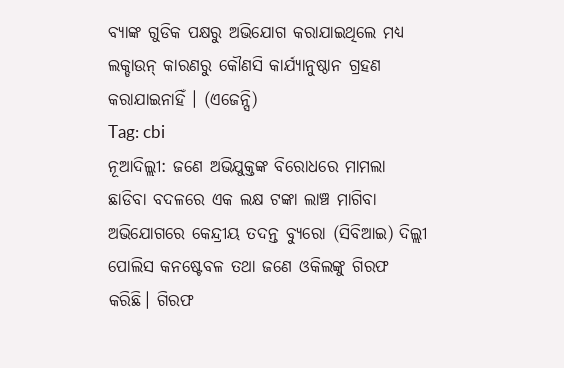ବ୍ୟାଙ୍କ ଗୁଡିକ ପକ୍ଷରୁ ଅଭିଯୋଗ କରାଯାଇଥିଲେ ମଧ୍ୟ ଲକ୍ଡାଉନ୍ କାରଣରୁ କୌଣସି କାର୍ଯ୍ୟାନୁଷ୍ଠାନ ଗ୍ରହଣ କରାଯାଇନାହିଁ । (ଏଜେନ୍ସି)
Tag: cbi
ନୂଆଦିଲ୍ଲୀ: ଜଣେ ଅଭିଯୁକ୍ତଙ୍କ ବିରୋଧରେ ମାମଲା ଛାଡିବା ବଦଳରେ ଏକ ଲକ୍ଷ ଟଙ୍କା ଲାଞ୍ଚ ମାଗିବା ଅଭିଯୋଗରେ କେନ୍ଦ୍ରୀୟ ତଦନ୍ତ ବ୍ୟୁରୋ (ସିବିଆଇ) ଦିଲ୍ଲୀ ପୋଲିସ କନଷ୍ଟେବଳ ତଥା ଜଣେ ଓକିଲଙ୍କୁ ଗିରଫ କରିଛି। ଗିରଫ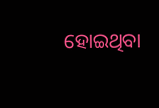ହୋଇଥିବା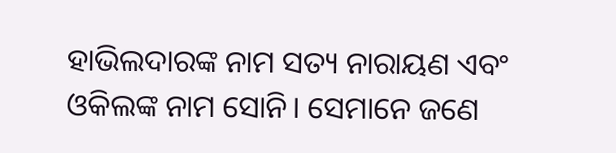ହାଭିଲଦାରଙ୍କ ନାମ ସତ୍ୟ ନାରାୟଣ ଏବଂ ଓକିଲଙ୍କ ନାମ ସୋନି। ସେମାନେ ଜଣେ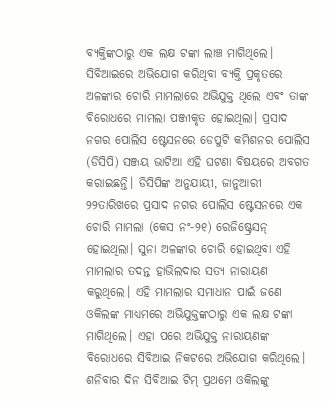ବ୍ୟକ୍ତିଙ୍କଠାରୁ ଏକ ଲକ୍ଷ ଟଙ୍କା ଲାଞ୍ଚ ମାଗିଥିଲେ।
ସିବିଆଇରେ ଅଭିଯୋଗ କରିଥିବା ବ୍ୟକ୍ତି ପ୍ରକୃତରେ ଅଳଙ୍କାର ଚୋରି ମାମଲାରେ ଅଭିଯୁକ୍ତ ଥିଲେ ଏବଂ ତାଙ୍କ ବିରୋଧରେ ମାମଲା ପଞ୍ଜୀକୃତ ହୋଇଥିଲା। ପ୍ରସାଦ ନଗର ପୋଲିସ ଷ୍ଟେସନରେ ଡେପୁଟି କମିଶନର ପୋଲିସ (ଡିସିପି) ସଞ୍ଜୟ ଭାଟିଆ ଏହି ଘଟଣା ବିଷୟରେ ଅବଗତ କରାଇଛନ୍ତି। ଡିସିପିଙ୍କ ଅନୁଯାୟୀ, ଜାନୁଆରୀ ୨୨ତାରିଖରେ ପ୍ରସାଦ ନଗର ପୋଲିସ ଷ୍ଟେସନରେ ଏକ ଚୋରି ମାମଲା (କେସ ନଂ-୨୧) ରେଜିଷ୍ଟ୍ରେସନ୍ ହୋଇଥିଲା। ସୁନା ଅଳଙ୍କାର ଚୋରି ହୋଇଥିବା ଏହି ମାମଲାର ତଦନ୍ତ ହାଭିଲଦାର ସତ୍ୟ ନାରାୟଣ କରୁଥିଲେ। ଏହି ମାମଲାର ସମାଧାନ ପାଇଁ ଜଣେ ଓକିଲଙ୍କ ମାଧ୍ୟମରେ ଅଭିଯୁକ୍ତଙ୍କଠାରୁ ଏକ ଲକ୍ଷ ଟଙ୍କା ମାଗିଥିଲେ। ଏହା ପରେ ଅଭିଯୁକ୍ତ ନାରାୟଣଙ୍କ ବିରୋଧରେ ସିବିଆଇ ନିକଟରେ ଅଭିଯୋଗ କରିଥିଲେ।
ଶନିବାର ଦିନ ସିବିଆଇ ଟିମ୍ ପ୍ରଥମେ ଓକିଲଙ୍କୁ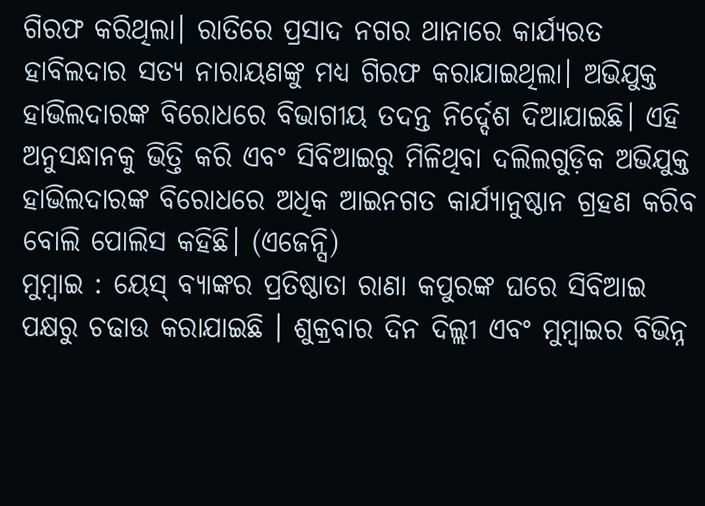ଗିରଫ କରିଥିଲା। ରାତିରେ ପ୍ରସାଦ ନଗର ଥାନାରେ କାର୍ଯ୍ୟରତ ହାବିଲଦାର ସତ୍ୟ ନାରାୟଣଙ୍କୁ ମଧ୍ୟ ଗିରଫ କରାଯାଇଥିଲା। ଅଭିଯୁକ୍ତ ହାଭିଲଦାରଙ୍କ ବିରୋଧରେ ବିଭାଗୀୟ ତଦନ୍ତ ନିର୍ଦ୍ଦେଶ ଦିଆଯାଇଛି। ଏହି ଅନୁସନ୍ଧାନକୁ ଭିତ୍ତି କରି ଏବଂ ସିବିଆଇରୁ ମିଳିଥିବା ଦଲିଲଗୁଡ଼ିକ ଅଭିଯୁକ୍ତ ହାଭିଲଦାରଙ୍କ ବିରୋଧରେ ଅଧିକ ଆଇନଗତ କାର୍ଯ୍ୟାନୁଷ୍ଠାନ ଗ୍ରହଣ କରିବ ବୋଲି ପୋଲିସ କହିଛି। (ଏଜେନ୍ସି)
ମୁମ୍ବାଇ : ୟେସ୍ ବ୍ୟାଙ୍କର ପ୍ରତିଷ୍ଠାତା ରାଣା କପୁରଙ୍କ ଘରେ ସିବିଆଇ ପକ୍ଷରୁ ଚଢାଉ କରାଯାଇଛି । ଶୁକ୍ରବାର ଦିନ ଦିଲ୍ଲୀ ଏବଂ ମୁମ୍ବାଇର ବିଭିନ୍ନ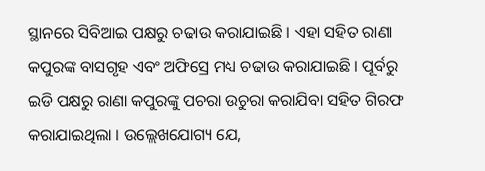ସ୍ଥାନରେ ସିବିଆଇ ପକ୍ଷରୁ ଚଢାଉ କରାଯାଇଛି । ଏହା ସହିତ ରାଣା କପୁରଙ୍କ ବାସଗୃହ ଏବଂ ଅଫିସ୍ରେ ମଧ୍ୟ ଚଢାଉ କରାଯାଇଛି । ପୂର୍ବରୁ ଇଡି ପକ୍ଷରୁ ରାଣା କପୁରଙ୍କୁ ପଚରା ଉଚୁରା କରାଯିବା ସହିତ ଗିରଫ କରାଯାଇଥିଲା । ଉଲ୍ଲେଖଯୋଗ୍ୟ ଯେ,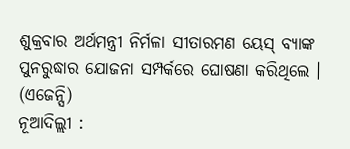ଶୁକ୍ରବାର ଅର୍ଥମନ୍ତ୍ରୀ ନିର୍ମଳା ସୀତାରମଣ ୟେସ୍ ବ୍ୟାଙ୍କ ପୁନରୁଦ୍ଧାର ଯୋଜନା ସମ୍ପର୍କରେ ଘୋଷଣା କରିଥିଲେ । (ଏଜେନ୍ସି)
ନୂଆଦିଲ୍ଲୀ :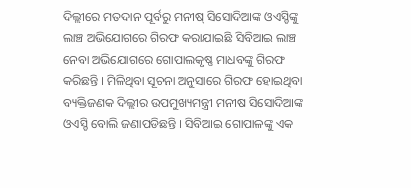ଦିଲ୍ଲୀରେ ମତଦାନ ପୂର୍ବରୁ ମନୀଷ୍ ସିସୋଦିଆଙ୍କ ଓଏସ୍ଡିଙ୍କୁ ଲାଞ୍ଚ ଅଭିଯୋଗରେ ଗିରଫ କରାଯାଇଛି ସିବିଆଇ ଲାଞ୍ଚ ନେବା ଅଭିଯୋଗରେ ଗୋପାଲକୃଷ୍ଣ ମାଧବଙ୍କୁ ଗିରଫ କରିଛନ୍ତି । ମିଳିଥିବା ସୂଚନା ଅନୁସାରେ ଗିରଫ ହୋଇଥିବା ବ୍ୟକ୍ତିଜଣକ ଦିଲ୍ଲୀର ଉପମୁଖ୍ୟମନ୍ତ୍ରୀ ମନୀଷ ସିସୋଦିଆଙ୍କ ଓଏସ୍ଡି ବୋଲି ଜଣାପଡିଛନ୍ତି । ସିବିଆଇ ଗୋପାଳଙ୍କୁ ଏକ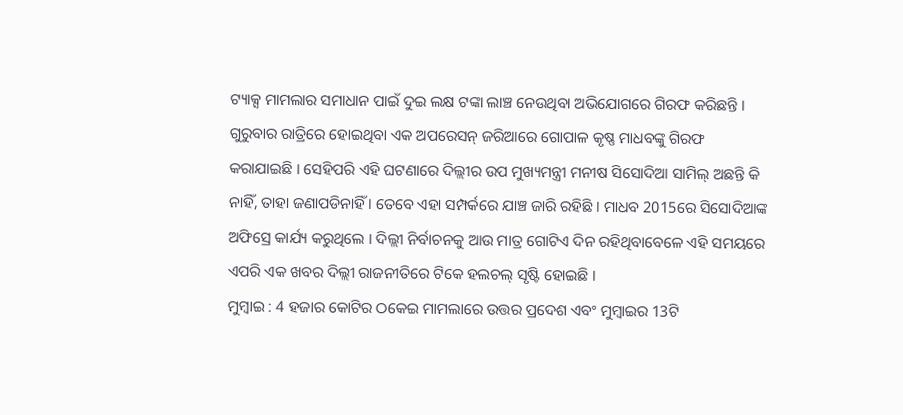ଟ୍ୟାକ୍ସ ମାମଲାର ସମାଧାନ ପାଇଁ ଦୁଇ ଲକ୍ଷ ଟଙ୍କା ଲାଞ୍ଚ ନେଉଥିବା ଅଭିଯୋଗରେ ଗିରଫ କରିଛନ୍ତି । ଗୁରୁବାର ରାତ୍ରିରେ ହୋଇଥିବା ଏକ ଅପରେସନ୍ ଜରିଆରେ ଗୋପାଳ କୃଷ୍ଣ ମାଧବଙ୍କୁ ଗିରଫ କରାଯାଇଛି । ସେହିପରି ଏହି ଘଟଣାରେ ଦିଲ୍ଲୀର ଉପ ମୁଖ୍ୟମନ୍ତ୍ରୀ ମନୀଷ ସିସୋଦିଆ ସାମିଲ୍ ଅଛନ୍ତି କି ନାହିଁ, ତାହା ଜଣାପଡିନାହିଁ । ତେବେ ଏହା ସମ୍ପର୍କରେ ଯାଞ୍ଚ ଜାରି ରହିଛି । ମାଧବ 2015ରେ ସିସୋଦିଆଙ୍କ ଅଫିସ୍ରେ କାର୍ଯ୍ୟ କରୁଥିଲେ । ଦିଲ୍ଲୀ ନିର୍ବାଚନକୁ ଆଉ ମାତ୍ର ଗୋଟିଏ ଦିନ ରହିଥିବାବେଳେ ଏହି ସମୟରେ ଏପରି ଏକ ଖବର ଦିଲ୍ଲୀ ରାଜନୀତିରେ ଟିକେ ହଲଚଲ୍ ସୃଷ୍ଟି ହୋଇଛି ।
ମୁମ୍ବାଇ : 4 ହଜାର କୋଟିର ଠକେଇ ମାମଲାରେ ଉତ୍ତର ପ୍ରଦେଶ ଏବଂ ମୁମ୍ବାଇର 13ଟି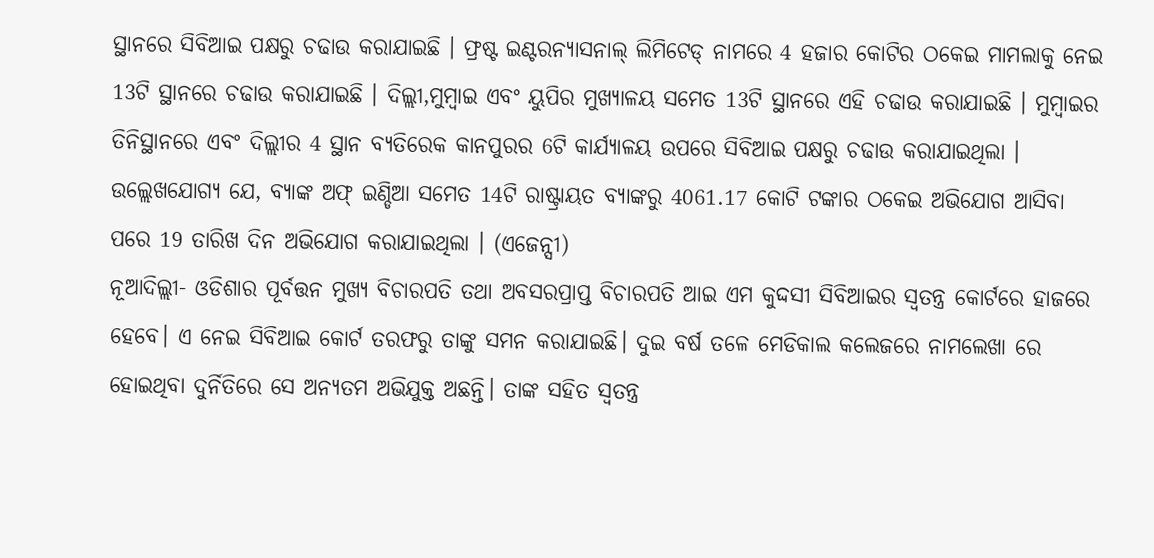ସ୍ଥାନରେ ସିବିଆଇ ପକ୍ଷରୁ ଚଢାଉ କରାଯାଇଛି । ଫ୍ରଷ୍ଟ ଇଣ୍ଟରନ୍ୟାସନାଲ୍ ଲିମିଟେଡ୍ ନାମରେ 4 ହଜାର କୋଟିର ଠକେଇ ମାମଲାକୁ ନେଇ 13ଟି ସ୍ଥାନରେ ଚଢାଉ କରାଯାଇଛି । ଦିଲ୍ଲୀ,ମୁମ୍ବାଇ ଏବଂ ୟୁପିର ମୁଖ୍ୟାଳୟ ସମେତ 13ଟି ସ୍ଥାନରେ ଏହି ଚଢାଉ କରାଯାଇଛି । ମୁମ୍ବାଇର ତିନିସ୍ଥାନରେ ଏବଂ ଦିଲ୍ଲୀର 4 ସ୍ଥାନ ବ୍ୟତିରେକ କାନପୁରର 6ଟି କାର୍ଯ୍ୟାଳୟ ଉପରେ ସିବିଆଇ ପକ୍ଷରୁ ଚଢାଉ କରାଯାଇଥିଲା । ଉଲ୍ଲେଖଯୋଗ୍ୟ ଯେ, ବ୍ୟାଙ୍କ ଅଫ୍ ଇଣ୍ଡିଆ ସମେତ 14ଟି ରାଷ୍ଟ୍ରାୟତ ବ୍ୟାଙ୍କରୁ 4061.17 କୋଟି ଟଙ୍କାର ଠକେଇ ଅଭିଯୋଗ ଆସିବା ପରେ 19 ତାରିଖ ଦିନ ଅଭିଯୋଗ କରାଯାଇଥିଲା । (ଏଜେନ୍ସୀ)
ନୂଆଦିଲ୍ଲୀ- ଓଡିଶାର ପୂର୍ବତ୍ତନ ମୁଖ୍ୟ ବିଚାରପତି ତଥା ଅବସରପ୍ରାପ୍ତ ବିଚାରପତି ଆଇ ଏମ କୁଦ୍ଦସୀ ସିବିଆଇର ସ୍ବତନ୍ତ୍ର କୋର୍ଟରେ ହାଜରେ ହେବେ। ଏ ନେଇ ସିବିଆଇ କୋର୍ଟ ତରଫରୁ ତାଙ୍କୁ ସମନ କରାଯାଇଛି। ଦୁଇ ବର୍ଷ ତଳେ ମେଡିକାଲ କଲେଜରେ ନାମଲେଖା ରେ ହୋଇଥିବା ଦୁର୍ନିତିରେ ସେ ଅନ୍ୟତମ ଅଭିଯୁକ୍ତ ଅଛନ୍ତି। ତାଙ୍କ ସହିତ ସ୍ବତନ୍ତ୍ର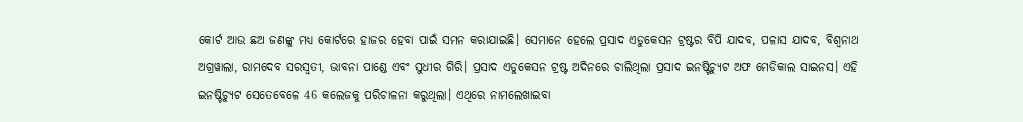କୋର୍ଟ ଆଉ ଛଅ ଜଣଙ୍କୁ ମଧ୍ୟ କୋର୍ଟରେ ହାଜର ହେବା ପାଇଁ ସମନ କରାଯାଇଛି। ସେମାନେ ହେଲେ ପ୍ରସାଦ ଏଡୁକେସନ ଟ୍ରଷ୍ଟର ବିପି ଯାଦବ, ପଳାସ ଯାଦବ, ବିଶ୍ବନାଥ ଅଗ୍ରୱାଲା, ରାମଦେବ ସରସ୍ବତୀ, ଭାବନା ପାଣ୍ଡେ ଏବଂ ସୁଧୀର ଗିରି। ପ୍ରସାଦ ଏଡୁକେସନ ଟ୍ରଷ୍ଟ ଅଦିନରେ ଚାଲିଥିଲା ପ୍ରସାଦ ଇନଷ୍ଟିଚ୍ୟୁଟ ଅଫ ମେଡିକାଲ ସାଇନସ। ଏହି ଇନଷ୍ଟିଚ୍ୟୁଟ ସେତେବେଳେ 46 କଲେଜକୁ ପରିଚାଳନା କରୁଥିଲା। ଏଥିରେ ନାମଲେଖାଇବା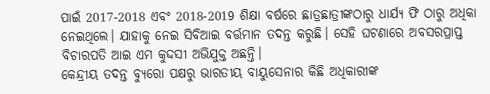ପାଇଁ 2017-2018 ଏବଂ 2018-2019 ଶିକ୍ଷା ବର୍ଷରେ ଛାତ୍ରଛାତ୍ରୀଙ୍କଠାରୁ ଧାର୍ଯ୍ୟ ଫି ଠାରୁ ଅଧିକା ନେଇଥିଲେ। ଯାହାକୁ ନେଇ ସିବିଆଇ ବର୍ତ୍ତମାନ ତଦନ୍ତ କରୁଛି। ସେହି ଘଟଣାରେ ଅବସରପ୍ରାପ୍ତ ବିଚାରପତି ଆଇ ଏମ କୁଦ୍ଦସୀ ଅଭିଯୁକ୍ତ ଅଛନ୍ତି।
କେନ୍ଦ୍ରୀୟ ତଦନ୍ତ ବ୍ୟୁରୋ ପକ୍ଷରୁ ଭାରତୀୟ ବାୟୁସେନାର କିଛି ଅଧିକାରୀଙ୍କ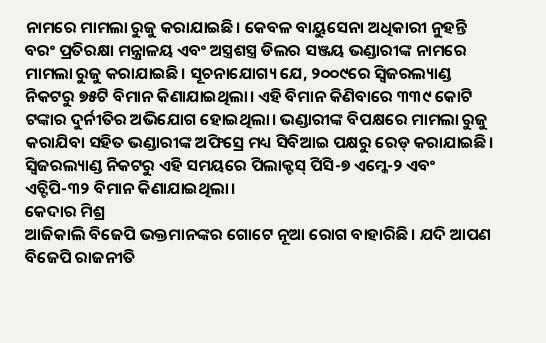ନାମରେ ମାମଲା ରୁଜୁ କରାଯାଇଛି। କେବଳ ବାୟୁସେନା ଅଧିକାରୀ ନୁହନ୍ତି ବରଂ ପ୍ରତିରକ୍ଷା ମନ୍ତ୍ରାଳୟ ଏବଂ ଅସ୍ତ୍ରଶସ୍ତ୍ର ଡିଲର ସଞ୍ଜୟ ଭଣ୍ଡାରୀଙ୍କ ନାମରେ ମାମଲା ରୁଜୁ କରାଯାଇଛି। ସୂଚନାଯୋଗ୍ୟ ଯେ, ୨୦୦୯ରେ ସ୍ବିଜରଲ୍ୟାଣ୍ଡ ନିକଟରୁ ୭୫ଟି ବିମାନ କିଣାଯାଇଥିଲା। ଏହି ବିମାନ କିଣିବାରେ ୩୩୯ କୋଟି ଟଙ୍କାର ଦୁର୍ନୀତିର ଅଭିଯୋଗ ହୋଇଥିଲା। ଭଣ୍ଡାରୀଙ୍କ ବିପକ୍ଷରେ ମାମଲା ରୁଜୁ କରାଯିବା ସହିତ ଭଣ୍ଡାରୀଙ୍କ ଅଫିସ୍ରେ ମଧ୍ୟ ସିବିଆଇ ପକ୍ଷରୁ ରେଡ୍ କରାଯାଇଛି। ସ୍ବିଜରଲ୍ୟାଣ୍ଡ ନିକଟରୁ ଏହି ସମୟରେ ପିଲାକ୍ଟସ୍ ପିସି-୭ ଏମ୍କେ-୨ ଏବଂ ଏଚ୍ଟିପି-୩୨ ବିମାନ କିଣାଯାଇଥିଲା।
କେଦାର ମିଶ୍ର
ଆଜିକାଲି ବିଜେପି ଭକ୍ତମାନଙ୍କର ଗୋଟେ ନୂଆ ରୋଗ ବାହାରିଛି। ଯଦି ଆପଣ ବିଜେପି ରାଜନୀତି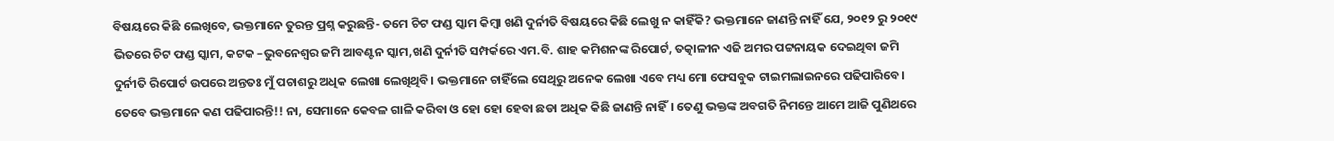ବିଷୟରେ କିଛି ଲେଖିବେ, ଭକ୍ତମାନେ ତୁରନ୍ତ ପ୍ରଶ୍ନ କରୁଛନ୍ତି- ତମେ ଚିଟ ଫଣ୍ଡ ସ୍କାମ କିମ୍ବା ଖଣି ଦୁର୍ନୀତି ବିଷୟରେ କିଛି ଲେଖୁ ନ କାହିଁକି? ଭକ୍ତମାନେ ଜାଣନ୍ତି ନାହିଁ ଯେ, ୨୦୧୨ ରୁ ୨୦୧୯ ଭିତରେ ଚିଟ ଫଣ୍ଡ ସ୍କାମ, କଟକ –ଭୁବନେଶ୍ଵର ଜମି ଆବଣ୍ଟନ ସ୍କାମ,ଖଣି ଦୁର୍ନୀତି ସମ୍ପର୍କରେ ଏମ.ବି. ଶାହ କମିଶନଙ୍କ ରିପୋର୍ଟ, ତତ୍କାଳୀନ ଏଜି ଅମର ପଟ୍ଟନାୟକ ଦେଇଥିବା ଜମି ଦୁର୍ନୀତି ରିପୋର୍ଟ ଉପରେ ଅନ୍ତତଃ ମୁଁ ପଚାଶରୁ ଅଧିକ ଲେଖା ଲେଖିଥିବି। ଭକ୍ତମାନେ ଚାହିଁଲେ ସେଥିରୁ ଅନେକ ଲେଖା ଏବେ ମଧ୍ୟ ମୋ ଫେସବୁକ ଟାଇମଲାଇନରେ ପଢିପାରିବେ। ତେବେ ଭକ୍ତମାନେ କଣ ପଢିପାରନ୍ତି!! ନା, ସେମାନେ କେବଳ ଗାଳି କରିବା ଓ ହୋ ହୋ ହେବା ଛଡା ଅଧିକ କିଛି ଜାଣନ୍ତି ନାହିଁ। ତେଣୁ ଭକ୍ତଙ୍କ ଅବଗତି ନିମନ୍ତେ ଆମେ ଆଜି ପୁଣିଥରେ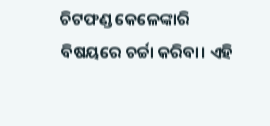ଚିଟଫଣ୍ଡ କେଳେଙ୍କାରି ବିଷୟରେ ଚର୍ଚ୍ଚା କରିବା। ଏହି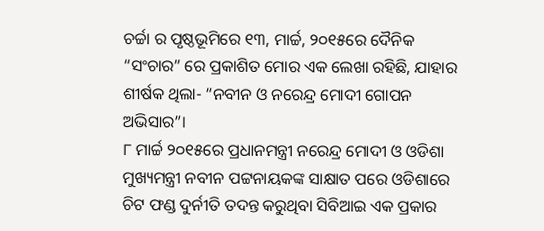ଚର୍ଚ୍ଚା ର ପୃଷ୍ଠଭୂମିରେ ୧୩, ମାର୍ଚ୍ଚ, ୨୦୧୫ରେ ଦୈନିକ “ସଂଚାର” ରେ ପ୍ରକାଶିତ ମୋର ଏକ ଲେଖା ରହିଛି, ଯାହାର ଶୀର୍ଷକ ଥିଲା- “ନବୀନ ଓ ନରେନ୍ଦ୍ର ମୋଦୀ ଗୋପନ ଅଭିସାର”।
୮ ମାର୍ଚ୍ଚ ୨୦୧୫ରେ ପ୍ରଧାନମନ୍ତ୍ରୀ ନରେନ୍ଦ୍ର ମୋଦୀ ଓ ଓଡିଶା ମୁଖ୍ୟମନ୍ତ୍ରୀ ନବୀନ ପଟ୍ଟନାୟକଙ୍କ ସାକ୍ଷାତ ପରେ ଓଡିଶାରେ ଚିଟ ଫଣ୍ଡ ଦୁର୍ନୀତି ତଦନ୍ତ କରୁଥିବା ସିବିଆଇ ଏକ ପ୍ରକାର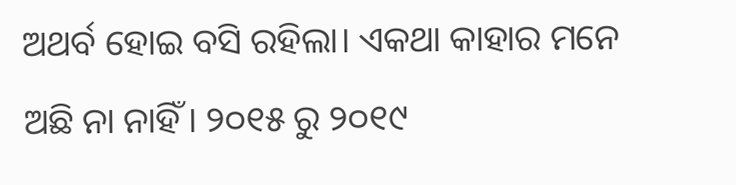ଅଥର୍ବ ହୋଇ ବସି ରହିଲା। ଏକଥା କାହାର ମନେ ଅଛି ନା ନାହିଁ। ୨୦୧୫ ରୁ ୨୦୧୯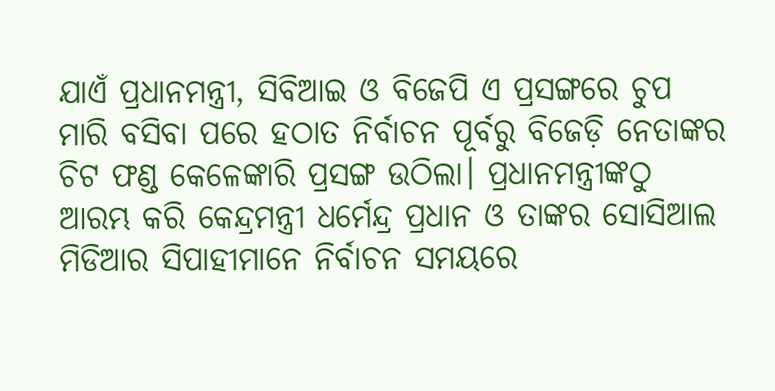ଯାଏଁ ପ୍ରଧାନମନ୍ତ୍ରୀ, ସିବିଆଇ ଓ ବିଜେପି ଏ ପ୍ରସଙ୍ଗରେ ଚୁପ ମାରି ବସିବା ପରେ ହଠାତ ନିର୍ବାଚନ ପୂର୍ବରୁ ବିଜେଡ଼ି ନେତାଙ୍କର ଚିଟ ଫଣ୍ଡ କେଳେଙ୍କାରି ପ୍ରସଙ୍ଗ ଉଠିଲା। ପ୍ରଧାନମନ୍ତ୍ରୀଙ୍କଠୁ ଆରମ୍ଭ କରି କେନ୍ଦ୍ରମନ୍ତ୍ରୀ ଧର୍ମେନ୍ଦ୍ର ପ୍ରଧାନ ଓ ତାଙ୍କର ସୋସିଆଲ ମିଡିଆର ସିପାହୀମାନେ ନିର୍ବାଚନ ସମୟରେ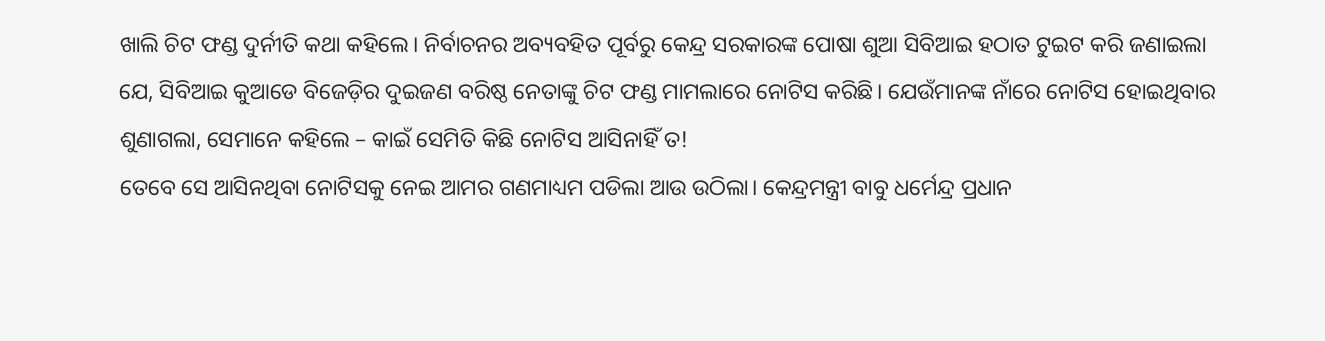ଖାଲି ଚିଟ ଫଣ୍ଡ ଦୁର୍ନୀତି କଥା କହିଲେ। ନିର୍ବାଚନର ଅବ୍ୟବହିତ ପୂର୍ବରୁ କେନ୍ଦ୍ର ସରକାରଙ୍କ ପୋଷା ଶୁଆ ସିବିଆଇ ହଠାତ ଟୁଇଟ କରି ଜଣାଇଲା ଯେ, ସିବିଆଇ କୁଆଡେ ବିଜେଡ଼ିର ଦୁଇଜଣ ବରିଷ୍ଠ ନେତାଙ୍କୁ ଚିଟ ଫଣ୍ଡ ମାମଲାରେ ନୋଟିସ କରିଛି। ଯେଉଁମାନଙ୍କ ନାଁରେ ନୋଟିସ ହୋଇଥିବାର ଶୁଣାଗଲା, ସେମାନେ କହିଲେ – କାଇଁ ସେମିତି କିଛି ନୋଟିସ ଆସିନାହିଁ ତ!
ତେବେ ସେ ଆସିନଥିବା ନୋଟିସକୁ ନେଇ ଆମର ଗଣମାଧ୍ୟମ ପଡିଲା ଆଉ ଉଠିଲା। କେନ୍ଦ୍ରମନ୍ତ୍ରୀ ବାବୁ ଧର୍ମେନ୍ଦ୍ର ପ୍ରଧାନ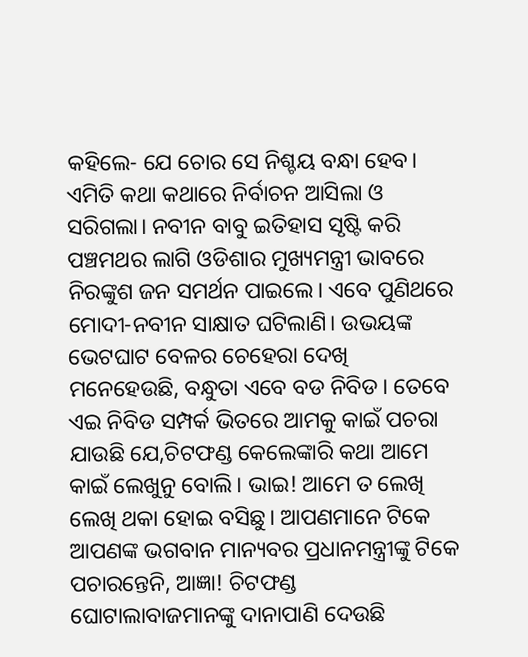କହିଲେ- ଯେ ଚୋର ସେ ନିଶ୍ଚୟ ବନ୍ଧା ହେବ। ଏମିତି କଥା କଥାରେ ନିର୍ବାଚନ ଆସିଲା ଓ ସରିଗଲା। ନବୀନ ବାବୁ ଇତିହାସ ସୃଷ୍ଟି କରି ପଞ୍ଚମଥର ଲାଗି ଓଡିଶାର ମୁଖ୍ୟମନ୍ତ୍ରୀ ଭାବରେ ନିରଙ୍କୁଶ ଜନ ସମର୍ଥନ ପାଇଲେ। ଏବେ ପୁଣିଥରେ ମୋଦୀ-ନବୀନ ସାକ୍ଷାତ ଘଟିଲାଣି। ଉଭୟଙ୍କ ଭେଟଘାଟ ବେଳର ଚେହେରା ଦେଖି ମନେହେଉଛି, ବନ୍ଧୁତା ଏବେ ବଡ ନିବିଡ। ତେବେ ଏଇ ନିବିଡ ସମ୍ପର୍କ ଭିତରେ ଆମକୁ କାଇଁ ପଚରା ଯାଉଛି ଯେ,ଚିଟଫଣ୍ଡ କେଲେଙ୍କାରି କଥା ଆମେ କାଇଁ ଲେଖୁନୁ ବୋଲି। ଭାଇ! ଆମେ ତ ଲେଖି ଲେଖି ଥକା ହୋଇ ବସିଛୁ। ଆପଣମାନେ ଟିକେ ଆପଣଙ୍କ ଭଗବାନ ମାନ୍ୟବର ପ୍ରଧାନମନ୍ତ୍ରୀଙ୍କୁ ଟିକେ ପଚାରନ୍ତେନି, ଆଜ୍ଞା! ଚିଟଫଣ୍ଡ ଘୋଟାଲାବାଜମାନଙ୍କୁ ଦାନାପାଣି ଦେଉଛି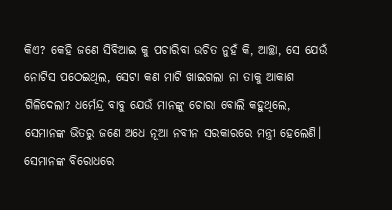କିଏ? କେହି ଜଣେ ସିବିଆଇ କୁ ପଚାରିବା ଉଚିତ ନୁହଁ କି, ଆଚ୍ଛା, ସେ ଯେଉଁ ନୋଟିସ ପଠେଇଥିଲ, ସେଟା କଣ ମାଟି ଖାଇଗଲା ନା ତାକୁ ଆକାଶ ଗିଳିଦେଲା? ଧର୍ମେନ୍ଦ୍ର ବାବୁ ଯେଉଁ ମାନଙ୍କୁ ଚୋରା ବୋଲି କହୁଥିଲେ, ସେମାନଙ୍କ ଭିତରୁ ଜଣେ ଅଧେ ନୂଆ ନବୀନ ସରକାରରେ ମନ୍ତ୍ରୀ ହେଲେଣି। ସେମାନଙ୍କ ବିରୋଧରେ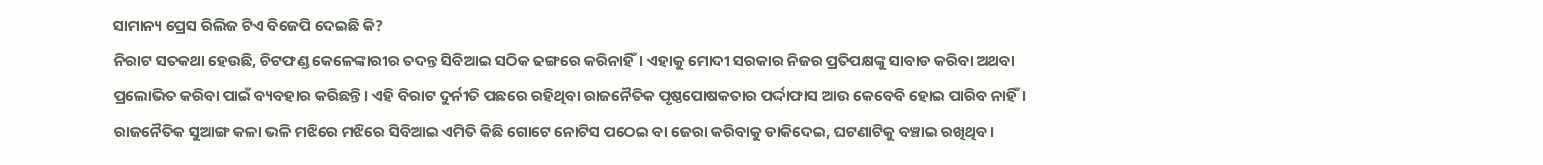ସାମାନ୍ୟ ପ୍ରେସ ରିଲିଜ ଟିଏ ବିଜେପି ଦେଇଛି କି?
ନିରାଟ ସତକଥା ହେଉଛି, ଚିଟଫଣ୍ଡ କେଳେଙ୍କାରୀର ତଦନ୍ତ ସିବିଆଇ ସଠିକ ଢଙ୍ଗରେ କରିନାହିଁ। ଏହାକୁ ମୋଦୀ ସରକାର ନିଜର ପ୍ରତିପକ୍ଷଙ୍କୁ ସାବାଡ କରିବା ଅଥବା ପ୍ରଲୋଭିତ କରିବା ପାଇଁ ବ୍ୟବହାର କରିଛନ୍ତି। ଏହି ବିରାଟ ଦୁର୍ନୀତି ପଛରେ ରହିଥିବା ରାଜନୈତିକ ପୃଷ୍ଠପୋଷକତାର ପର୍ଦ୍ଦାଫାସ ଆଉ କେବେବି ହୋଇ ପାରିବ ନାହିଁ। ରାଜନୈତିକ ସୁଆଙ୍ଗ କଳା ଭଳି ମଝିରେ ମଝିରେ ସିବିଆଇ ଏମିତି କିଛି ଗୋଟେ ନୋଟିସ ପଠେଇ ବା ଜେରା କରିବାକୁ ଡାକିଦେଇ, ଘଟଣାଟିକୁ ବଞ୍ଚାଇ ରଖିଥିବ।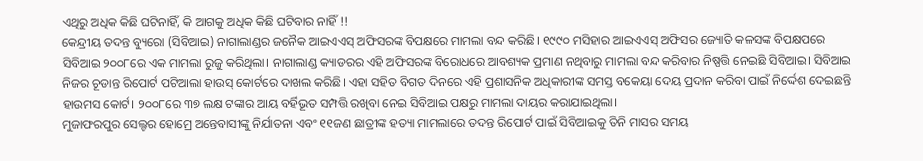ଏଥିରୁ ଅଧିକ କିଛି ଘଟିନାହିଁ, କି ଆଗକୁ ଅଧିକ କିଛି ଘଟିବାର ନାହିଁ !!
କେନ୍ଦ୍ରୀୟ ତଦନ୍ତ ବ୍ୟୁରୋ (ସିବିଆଇ) ନାଗାଲାଣ୍ଡର ଜନୈକ ଆଇଏଏସ୍ ଅଫିସରଙ୍କ ବିପକ୍ଷରେ ମାମଲା ବନ୍ଦ କରିଛି। ୧୯୯୦ ମସିହାର ଆଇଏଏସ୍ ଅଫିସର ଜ୍ୟୋତି କଳସଙ୍କ ବିପକ୍ଷପରେ ସିବିଆଇ ୨୦୦୮ରେ ଏକ ମାମଲା ରୁଜୁ କରିଥିଲା। ନାଗାଲାଣ୍ଡ କ୍ୟାଡରର ଏହି ଅଫିସରଙ୍କ ବିରୋଧରେ ଆବଶ୍ୟକ ପ୍ରମାଣ ନଥିବାରୁ ମାମଲା ବନ୍ଦ କରିବାର ନିଷ୍ପତ୍ତି ନେଇଛି ସିବିଆଇ। ସିବିଆଇ ନିଜର ଚୂଡାନ୍ତ ରିପୋର୍ଟ ପଟିଆଲା ହାଉସ୍ କୋର୍ଟରେ ଦାଖଲ କରିଛି। ଏହା ସହିତ ବିଗତ ଦିନରେ ଏହି ପ୍ରଶାସନିକ ଅଧିକାରୀଙ୍କ ସମସ୍ତ ବକେୟା ଦେୟ ପ୍ରଦାନ କରିବା ପାଇଁ ନିର୍ଦ୍ଦେଶ ଦେଇଛନ୍ତି ହାଉମସ କୋର୍ଟ। ୨୦୦୮ରେ ୩୭ ଲକ୍ଷ ଟଙ୍କାର ଆୟ ବର୍ହିଭୂତ ସମ୍ପତ୍ତି ରଖିବା ନେଇ ସିବିଆଇ ପକ୍ଷରୁ ମାମଲା ଦାୟର କରାଯାଇଥିଲା।
ମୁଜାଫରପୁର ସେଲ୍ଟର ହୋମ୍ରେ ଅନ୍ତେବାସୀଙ୍କୁ ନିର୍ଯାତନା ଏବଂ ୧୧ଜଣ ଛାତ୍ରୀଙ୍କ ହତ୍ୟା ମାମଲାରେ ତଦନ୍ତ ରିପୋର୍ଟ ପାଇଁ ସିବିଆଇକୁ ତିନି ମାସର ସମୟ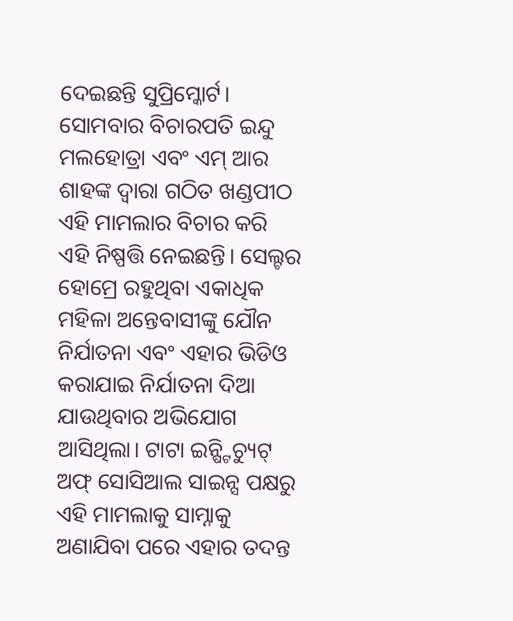ଦେଇଛନ୍ତି ସୁପ୍ରିମ୍କୋର୍ଟ। ସୋମବାର ବିଚାରପତି ଇନ୍ଦୁ ମଲହୋତ୍ରା ଏବଂ ଏମ୍ ଆର ଶାହଙ୍କ ଦ୍ବାରା ଗଠିତ ଖଣ୍ଡପୀଠ ଏହି ମାମଲାର ବିଚାର କରି ଏହି ନିଷ୍ପତ୍ତି ନେଇଛନ୍ତି। ସେଲ୍ଟର ହୋମ୍ରେ ରହୁଥିବା ଏକାଧିକ ମହିଳା ଅନ୍ତେବାସୀଙ୍କୁ ଯୌନ ନିର୍ଯାତନା ଏବଂ ଏହାର ଭିଡିଓ କରାଯାଇ ନିର୍ଯାତନା ଦିଆ ଯାଉଥିବାର ଅଭିଯୋଗ ଆସିଥିଲା। ଟାଟା ଇନ୍ଷ୍ଟିଚ୍ୟୁଟ୍ ଅଫ୍ ସୋସିଆଲ ସାଇନ୍ସ ପକ୍ଷରୁ ଏହି ମାମଲାକୁ ସାମ୍ନାକୁ ଅଣାଯିବା ପରେ ଏହାର ତଦନ୍ତ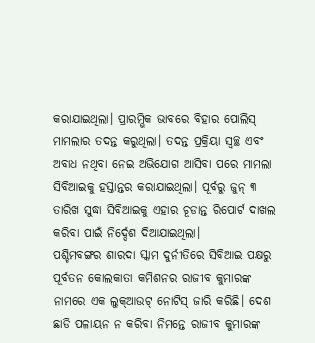କରାଯାଇଥିଲା। ପ୍ରାରମ୍ଭିକ ଭାବରେ ବିହାର ପୋଲିସ୍ ମାମଲାର ତଦନ୍ତ କରୁଥିଲା। ତଦନ୍ତ ପ୍ରକ୍ରିୟା ସ୍ବଚ୍ଛ ଏବଂ ଅବାଧ ନଥିବା ନେଇ ଅଭିଯୋଗ ଆସିବା ପରେ ମାମଲା ସିବିଆଇକୁ ହସ୍ତାନ୍ତର କରାଯାଇଥିଲା। ପୂର୍ବରୁ ଜୁନ୍ ୩ ତାରିଖ ସୁଦ୍ଧା ସିବିଆଇକୁ ଏହାର ଚୂଡାନ୍ତ ରିପୋର୍ଟ ଦାଖଲ କରିବା ପାଇଁ ନିର୍ଦ୍ଦେଶ ଦିଆଯାଇଥିଲା।
ପଶ୍ଚିମବଙ୍ଗର ଶାରଦା ସ୍କାମ ଦୁର୍ନୀତିରେ ସିବିଆଇ ପକ୍ଷରୁ ପୂର୍ବତନ କୋଲକାତା କମିଶନର ରାଜୀବ କୁମାରଙ୍କ ନାମରେ ଏକ ଲୁକ୍ଆଉଟ୍ ନୋଟିସ୍ ଜାରି କରିଛି। ଦେଶ ଛାଡି ପଳାୟନ ନ କରିବା ନିମନ୍ତେ ରାଜୀବ କୁମାରଙ୍କ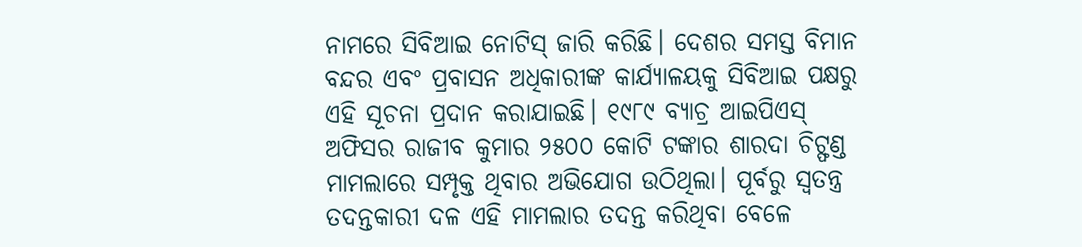ନାମରେ ସିବିଆଇ ନୋଟିସ୍ ଜାରି କରିଛି। ଦେଶର ସମସ୍ତ ବିମାନ ବନ୍ଦର ଏବଂ ପ୍ରବାସନ ଅଧିକାରୀଙ୍କ କାର୍ଯ୍ୟାଳୟକୁ ସିବିଆଇ ପକ୍ଷରୁ ଏହି ସୂଚନା ପ୍ରଦାନ କରାଯାଇଛି। ୧୯୮୯ ବ୍ୟାଚ୍ର ଆଇପିଏସ୍ ଅଫିସର ରାଜୀବ କୁମାର ୨୫୦୦ କୋଟି ଟଙ୍କାର ଶାରଦା ଚିଟ୍ଫଣ୍ଡ ମାମଲାରେ ସମ୍ପୃକ୍ତ ଥିବାର ଅଭିଯୋଗ ଉଠିଥିଲା। ପୂର୍ବରୁ ସ୍ବତନ୍ତ୍ର ତଦନ୍ତକାରୀ ଦଳ ଏହି ମାମଲାର ତଦନ୍ତ କରିଥିବା ବେଳେ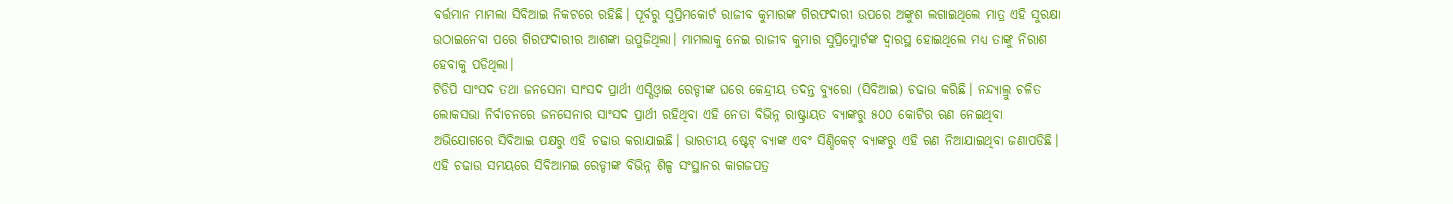ବର୍ତ୍ତମାନ ମାମଲା ସିବିଆଇ ନିକଟରେ ରହିଛି। ପୂର୍ବରୁ ସୁପ୍ରିମକୋର୍ଟ ରାଜୀବ କୁମାରଙ୍କ ଗିରଫଦାରୀ ଉପରେ ଅଙ୍କୁଶ ଲଗାଇଥିଲେ ମାତ୍ର ଏହି ସୁରକ୍ଷା ଉଠାଇନେବା ପରେ ଗିରଫଦାରୀର ଆଶଙ୍କା ଉପୁଜିଥିଲା। ମାମଲାକୁ ନେଇ ରାଜୀବ କୁମାର ସୁପ୍ରିମ୍କୋର୍ଟଙ୍କ ଦ୍ବାରସ୍ଥ ହୋଇଥିଲେ ମଧ୍ୟ ତାଙ୍କୁ ନିରାଶ ହେବାକୁ ପଡିଥିଲା।
ଟିଡିପି ସାଂସଦ ତଥା ଜନସେନା ସାଂସଦ ପ୍ରାର୍ଥୀ ଏସ୍ପିଓ୍ବାଇ ରେଡ୍ଡୀଙ୍କ ଘରେ କେନ୍ଦ୍ରୀୟ ତଦନ୍ତ ବ୍ୟୁରୋ (ସିବିଆଇ) ଚଢାଉ କରିଛି। ନନ୍ଦ୍ୟାଲ୍ରୁ ଚଳିତ ଲୋକସଭା ନିର୍ବାଚନରେ ଜନସେନାର ସାଂସଦ ପ୍ରାର୍ଥୀ ରହିଥିବା ଏହି ନେତା ବିଭିନ୍ନ ରାଷ୍ଟ୍ରାୟତ ବ୍ୟାଙ୍କରୁ ୫୦୦ କୋଟିର ଋଣ ନେଇଥିବା ଅଭିଯୋଗରେ ସିବିଆଇ ପକ୍ଷରୁ ଏହି ଚଢାଉ କରାଯାଇଛି। ଭାରତୀୟ ଷ୍ଟେଟ୍ ବ୍ୟାଙ୍କ ଏବଂ ସିଣ୍ଡିକେଟ୍ ବ୍ୟାଙ୍କରୁ ଏହି ଋଣ ନିଆଯାଇଥିବା ଜଣାପଡିଛି। ଏହି ଚଢାଉ ସମୟରେ ସିବିଆମଇ ରେଡ୍ଡୀଙ୍କ ବିଭିନ୍ନ ଶିଳ୍ପ ସଂସ୍ଥାନର କାଗଜପତ୍ର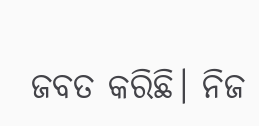ଜବତ କରିଛି। ନିଜ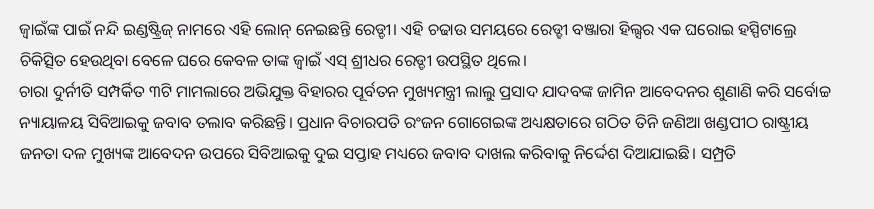ଜ୍ବାଇଁଙ୍କ ପାଇଁ ନନ୍ଦି ଇଣ୍ଡଷ୍ଟ୍ରିଜ୍ ନାମରେ ଏହି ଲୋନ୍ ନେଇଛନ୍ତି ରେଡ୍ଡୀ। ଏହି ଚଢାଉ ସମୟରେ ରେଡ୍ହୀ ବଞ୍ଜାରା ହିଲ୍ସର ଏକ ଘରୋଇ ହସ୍ପିଟାଲ୍ରେ ଚିକିତ୍ସିତ ହେଉଥିବା ବେଳେ ଘରେ କେବଳ ତାଙ୍କ ଜ୍ବାଇଁ ଏସ୍ ଶ୍ରୀଧର ରେଡ୍ଡୀ ଉପସ୍ଥିତ ଥିଲେ।
ଚାରା ଦୁର୍ନୀତି ସମ୍ପର୍କିତ ୩ଟି ମାମଲାରେ ଅଭିଯୁକ୍ତ ବିହାରର ପୂର୍ବତନ ମୁଖ୍ୟମନ୍ତ୍ରୀ ଲାଲୁ ପ୍ରସାଦ ଯାଦବଙ୍କ ଜାମିନ ଆବେଦନର ଶୁଣାଣି କରି ସର୍ବୋଚ୍ଚ ନ୍ୟାୟାଳୟ ସିବିଆଇକୁ ଜବାବ ତଲାବ କରିଛନ୍ତି। ପ୍ରଧାନ ବିଚାରପତି ରଂଜନ ଗୋଗେଇଙ୍କ ଅଧ୍ୟକ୍ଷତାରେ ଗଠିତ ତିନି ଜଣିଆ ଖଣ୍ଡପୀଠ ରାଷ୍ଟ୍ରୀୟ ଜନତା ଦଳ ମୁଖ୍ୟଙ୍କ ଆବେଦନ ଉପରେ ସିବିଆଇକୁ ଦୁଇ ସପ୍ତାହ ମଧ୍ୟରେ ଜବାବ ଦାଖଲ କରିବାକୁ ନିର୍ଦ୍ଦେଶ ଦିଆଯାଇଛି। ସମ୍ପ୍ରତି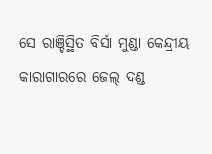ସେ ରାଞ୍ଚିସ୍ଥିତ ବିର୍ସା ମୁଣ୍ଡା କେନ୍ଦ୍ରୀୟ କାରାଗାରରେ ଜେଲ୍ ଦଣ୍ଡ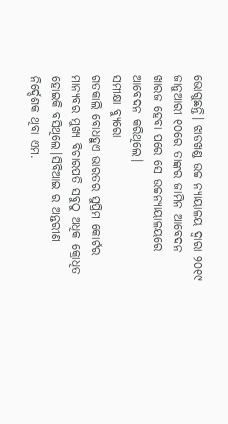ଭୋଗୁଛନ୍ତି। ଝାଡଖଣ୍ଡ ଉଚ୍ଚ ନ୍ୟାୟାଳୟ ଦ୍ବାରା ୨୦୧୯ ଜାନୁଆରୀ ୧୦ରେ ତାଙ୍କର ଜାମିନ ଆବେଦନ ଖାରଜ ହେବା ପରେ ସେ ଉଚ୍ଚନ୍ୟାୟାଳୟରେ ଆବେଦନ କରିଥିଲେ।
ସମୀକ୍ଷା ବ୍ୟୁରୋ
ଗତକାଲି ବୋଧହୁଏ ଭାରତର ସୁପ୍ରିମ କୋର୍ଟର ମାନ୍ୟବର ମୁଖ୍ୟ ବିଚାରପତି ସବୁଠୁ ଅଧିକ କ୍ରୋଧିତ ହୋଇକି ବସିଥିଲେ।ସିବିଆଇ ର ଅନ୍ତରୀଣ ନିର୍ଦ୍ଦେଶକ ଥିବା ଏମ.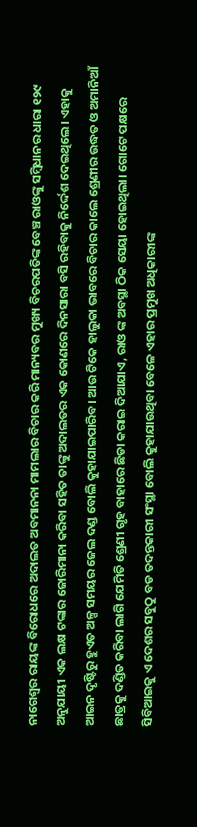ନାଗେଶ୍ଵର ରାୟଙ୍କ ବିରୋଧରେ ଅଦାଲତ ଅବମାନନା ମାମଲାର ବିଚାର କରି ମାନ୍ୟବର ମୁଖ୍ୟ ବିଚରପତିଙ୍କ ବେଞ୍ଚ ରାଓଙ୍କୁ ସମ୍ବିଧାନର ଧାରା ୧୨୯ ଅନୁଯାୟୀ ଏକ ଲକ୍ଷ ଟଙ୍କାର ଜୋରିମାନା କରିବା ସହିତ ତାଙ୍କୁ ଅଦାଲତର ଏକ କୋଣରେ ଦିନସାରା ବସି ରହିବାକୁ ନିର୍ଦ୍ଦେଶ ଦେଇଥିଲେ। ଏହାକୁ ଆଇନ ଦୃଷ୍ଟିରୁ ହୁଏତ ଅଳ୍ପ ସମୟର ଜେଲ ଦଣ୍ଡ ବୋଲି କୁହାଯାଇପାରିବ। ଆଉ ଟିକେ ହାଲୁକା ଭାବରେ ବିଚାର କାଲେ ଶ୍ରେଣୀର ଉଦ୍ଧତ ଓ ଅମାନିଆଁ ଛାତ୍ରକୁ ଦଣ୍ଡିତ କରିବା ଲାଗି ଯେମିତି ଶ୍ରେଣୀ ଗୃହ ବାହାରେ ଛିଡା କରାଇ ଦିଆଯାଏ, ରାଓ ଙ୍କ ଅବସ୍ଥା ଠିକ ସେୟା ହୋଇଥିଲା। ଗୋଟେ ପକ୍ଷରେ ସିବିଆଇକୁ ଏ ଦେଶର ସବୁଠୁ ବଡ ତଦନ୍ତକାରୀ ସଂସ୍ଥା ବୋଲି କୁହାଯାଉଥିବା ବେଳେ ଏହାର ପ୍ରମୁଖ ଅଧିକାରୀଙ୍କ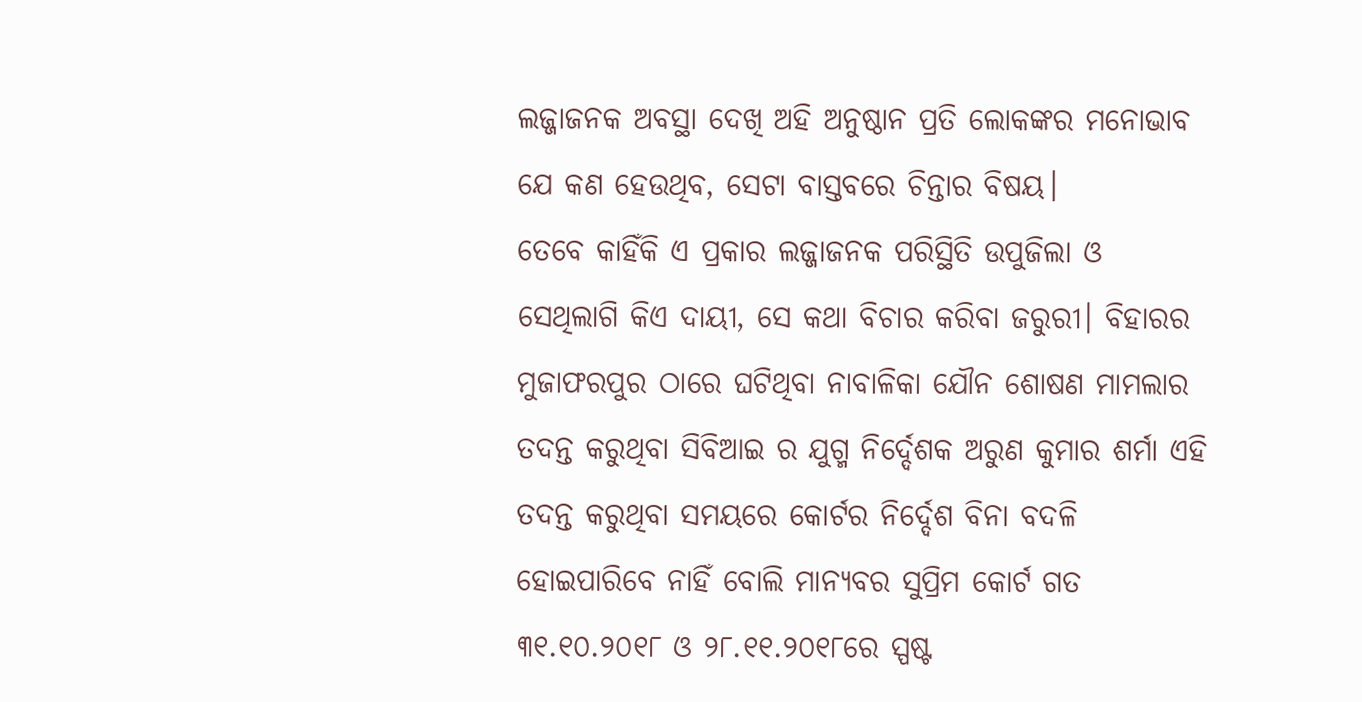ଲଜ୍ଜାଜନକ ଅବସ୍ଥା ଦେଖି ଅହି ଅନୁଷ୍ଠାନ ପ୍ରତି ଲୋକଙ୍କର ମନୋଭାବ ଯେ କଣ ହେଉଥିବ, ସେଟା ବାସ୍ତବରେ ଚିନ୍ତାର ବିଷୟ।
ତେବେ କାହିଁକି ଏ ପ୍ରକାର ଲଜ୍ଜାଜନକ ପରିସ୍ଥିତି ଉପୁଜିଲା ଓ ସେଥିଲାଗି କିଏ ଦାୟୀ, ସେ କଥା ବିଚାର କରିବା ଜରୁରୀ। ବିହାରର ମୁଜାଫରପୁର ଠାରେ ଘଟିଥିବା ନାବାଳିକା ଯୌନ ଶୋଷଣ ମାମଲାର ତଦନ୍ତ କରୁଥିବା ସିବିଆଇ ର ଯୁଗ୍ମ ନିର୍ଦ୍ଦେଶକ ଅରୁଣ କୁମାର ଶର୍ମା ଏହି ତଦନ୍ତ କରୁଥିବା ସମୟରେ କୋର୍ଟର ନିର୍ଦ୍ଦେଶ ବିନା ବଦଳି ହୋଇପାରିବେ ନାହିଁ ବୋଲି ମାନ୍ୟବର ସୁପ୍ରିମ କୋର୍ଟ ଗତ ୩୧.୧୦.୨୦୧୮ ଓ ୨୮.୧୧.୨୦୧୮ରେ ସ୍ପଷ୍ଟ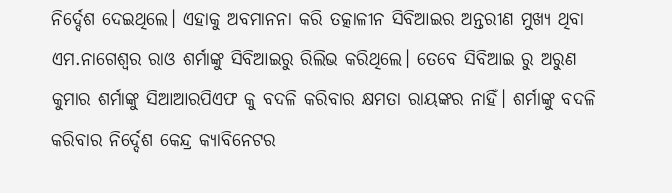ନିର୍ଦ୍ଦେଶ ଦେଇଥିଲେ। ଏହାକୁ ଅବମାନନା କରି ତତ୍କାଳୀନ ସିବିଆଇର ଅନ୍ତରୀଣ ମୁଖ୍ୟ ଥିବା ଏମ.ନାଗେଶ୍ଵର ରାଓ ଶର୍ମାଙ୍କୁ ସିବିଆଇରୁ ରିଲିଭ କରିଥିଲେ। ତେବେ ସିବିଆଇ ରୁ ଅରୁଣ କୁମାର ଶର୍ମାଙ୍କୁ ସିଆଆରପିଏଫ କୁ ବଦଳି କରିବାର କ୍ଷମତା ରାୟଙ୍କର ନାହିଁ। ଶର୍ମାଙ୍କୁ ବଦଳି କରିବାର ନିର୍ଦ୍ଦେଶ କେନ୍ଦ୍ର କ୍ୟାବିନେଟର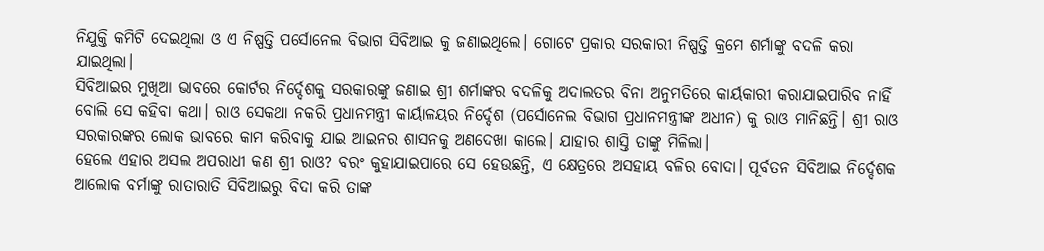ନିଯୁକ୍ତି କମିଟି ଦେଇଥିଲା ଓ ଏ ନିଷ୍ପତ୍ତି ପର୍ସୋନେଲ ବିଭାଗ ସିବିଆଇ କୁ ଜଣାଇଥିଲେ। ଗୋଟେ ପ୍ରକାର ସରକାରୀ ନିଷ୍ପତ୍ତି କ୍ରମେ ଶର୍ମାଙ୍କୁ ବଦଳି କରା ଯାଇଥିଲା।
ସିବିଆଇର ମୁଖିଆ ଭାବରେ କୋର୍ଟର ନିର୍ଦ୍ଦେଶକୁ ସରକାରଙ୍କୁ ଜଣାଇ ଶ୍ରୀ ଶର୍ମାଙ୍କର ବଦଳିକୁ ଅଦାଲତର ବିନା ଅନୁମତିରେ କାର୍ୟକାରୀ କରାଯାଇପାରିବ ନାହିଁ ବୋଲି ସେ କହିବା କଥା। ରାଓ ସେକଥା ନକରି ପ୍ରଧାନମନ୍ତ୍ରୀ କାର୍ୟାଳୟର ନିର୍ଦ୍ଦେଶ (ପର୍ସୋନେଲ ବିଭାଗ ପ୍ରଧାନମନ୍ତ୍ରୀଙ୍କ ଅଧୀନ) କୁ ରାଓ ମାନିଛନ୍ତି। ଶ୍ରୀ ରାଓ ସରକାରଙ୍କର ଲୋକ ଭାବରେ କାମ କରିବାକୁ ଯାଇ ଆଇନର ଶାସନକୁ ଅଣଦେଖା କାଲେ। ଯାହାର ଶାସ୍ତି ତାଙ୍କୁ ମିଳିଲା।
ହେଲେ ଏହାର ଅସଲ ଅପରାଧୀ କଣ ଶ୍ରୀ ରାଓ? ବରଂ କୁହାଯାଇପାରେ ସେ ହେଉଛନ୍ତି, ଏ କ୍ଷେତ୍ରରେ ଅସହାୟ ବଳିର ବୋଦା। ପୂର୍ବତନ ସିବିଆଇ ନିର୍ଦ୍ଦେଶକ ଆଲୋକ ବର୍ମାଙ୍କୁ ରାତାରାତି ସିବିଆଇରୁ ବିଦା କରି ତାଙ୍କ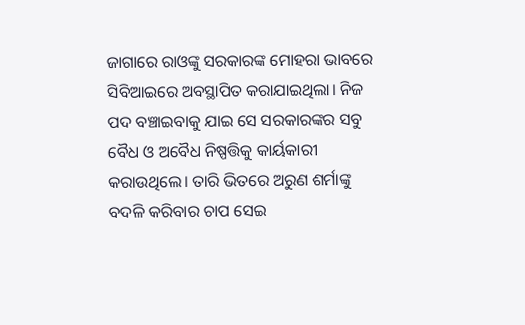ଜାଗାରେ ରାଓଙ୍କୁ ସରକାରଙ୍କ ମୋହରା ଭାବରେ ସିବିଆଇରେ ଅବସ୍ଥାପିତ କରାଯାଇଥିଲା। ନିଜ ପଦ ବଞ୍ଚାଇବାକୁ ଯାଇ ସେ ସରକାରଙ୍କର ସବୁ ବୈଧ ଓ ଅବୈଧ ନିଷ୍ପତ୍ତିକୁ କାର୍ୟକାରୀ କରାଉଥିଲେ। ତାରି ଭିତରେ ଅରୁଣ ଶର୍ମାଙ୍କୁ ବଦଳି କରିବାର ଚାପ ସେଇ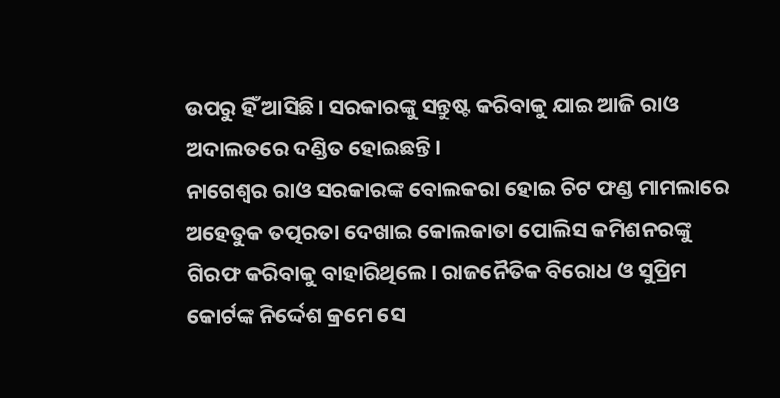ଉପରୁ ହିଁ ଆସିଛି। ସରକାରଙ୍କୁ ସନ୍ତୁଷ୍ଟ କରିବାକୁ ଯାଇ ଆଜି ରାଓ ଅଦାଲତରେ ଦଣ୍ଡିତ ହୋଇଛନ୍ତି।
ନାଗେଶ୍ଵର ରାଓ ସରକାରଙ୍କ ବୋଲକରା ହୋଇ ଚିଟ ଫଣ୍ଡ ମାମଲାରେ ଅହେତୁକ ତତ୍ପରତା ଦେଖାଇ କୋଲକାତା ପୋଲିସ କମିଶନରଙ୍କୁ ଗିରଫ କରିବାକୁ ବାହାରିଥିଲେ। ରାଜନୈତିକ ବିରୋଧ ଓ ସୁପ୍ରିମ କୋର୍ଟଙ୍କ ନିର୍ଦ୍ଦେଶ କ୍ରମେ ସେ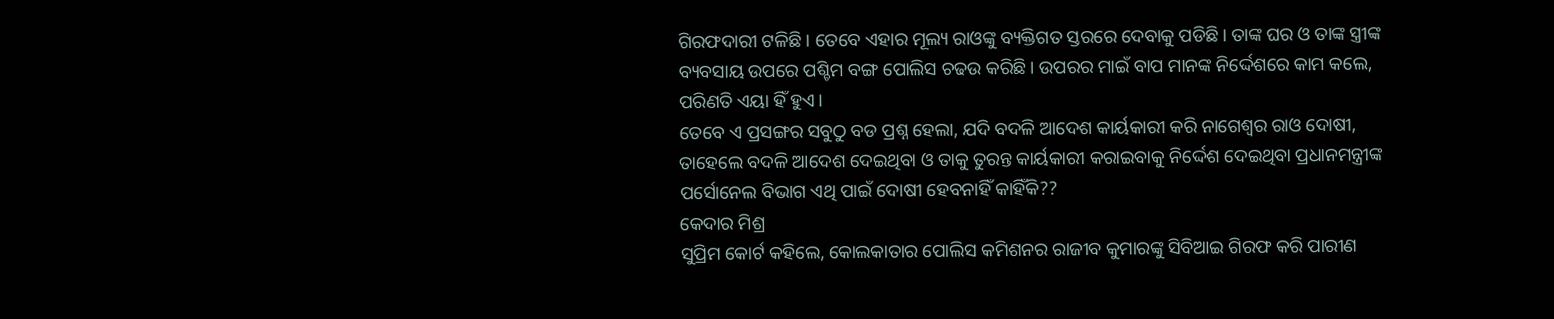ଗିରଫଦାରୀ ଟଳିଛି। ତେବେ ଏହାର ମୂଲ୍ୟ ରାଓଙ୍କୁ ବ୍ୟକ୍ତିଗତ ସ୍ତରରେ ଦେବାକୁ ପଡିଛି। ତାଙ୍କ ଘର ଓ ତାଙ୍କ ସ୍ତ୍ରୀଙ୍କ ବ୍ୟବସାୟ ଉପରେ ପଶ୍ଚିମ ବଙ୍ଗ ପୋଲିସ ଚଢଉ କରିଛି। ଉପରର ମାଇଁ ବାପ ମାନଙ୍କ ନିର୍ଦ୍ଦେଶରେ କାମ କଲେ, ପରିଣତି ଏୟା ହିଁ ହୁଏ।
ତେବେ ଏ ପ୍ରସଙ୍ଗର ସବୁଠୁ ବଡ ପ୍ରଶ୍ନ ହେଲା, ଯଦି ବଦଳି ଆଦେଶ କାର୍ୟକାରୀ କରି ନାଗେଶ୍ଵର ରାଓ ଦୋଷୀ, ତାହେଲେ ବଦଳି ଆଦେଶ ଦେଇଥିବା ଓ ତାକୁ ତୁରନ୍ତ କାର୍ୟକାରୀ କରାଇବାକୁ ନିର୍ଦ୍ଦେଶ ଦେଇଥିବା ପ୍ରଧାନମନ୍ତ୍ରୀଙ୍କ ପର୍ସୋନେଲ ବିଭାଗ ଏଥି ପାଇଁ ଦୋଷୀ ହେବନାହିଁ କାହିଁକି??
କେଦାର ମିଶ୍ର
ସୁପ୍ରିମ କୋର୍ଟ କହିଲେ, କୋଲକାତାର ପୋଲିସ କମିଶନର ରାଜୀବ କୁମାରଙ୍କୁ ସିବିଆଇ ଗିରଫ କରି ପାରୀଣ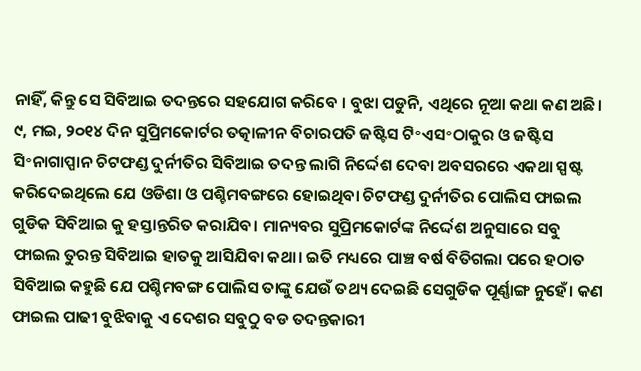ନାହିଁ, କିନ୍ତୁ ସେ ସିବିଆଇ ତଦନ୍ତରେ ସହଯୋଗ କରିବେ । ବୁଝା ପଡୁନି, ଏଥିରେ ନୂଆ କଥା କଣ ଅଛି। ୯, ମଇ, ୨୦୧୪ ଦିନ ସୁପ୍ରିମକୋର୍ଟର ତତ୍କାଳୀନ ବିଚାରପତି ଜଷ୍ଟିସ ଟି॰ଏସ॰ଠାକୁର ଓ ଜଷ୍ଟିସ ସି॰ନାଗାପ୍ପାନ ଚିଟଫଣ୍ଡ ଦୁର୍ନୀତିର ସିବିଆଇ ତଦନ୍ତ ଲାଗି ନିର୍ଦ୍ଦେଶ ଦେବା ଅବସରରେ ଏକଥା ସ୍ପଷ୍ଟ କରିଦେଇଥିଲେ ଯେ ଓଡିଶା ଓ ପଶ୍ଚିମବଙ୍ଗରେ ହୋଇଥିବା ଚିଟଫଣ୍ଡ ଦୁର୍ନୀତିର ପୋଲିସ ଫାଇଲ ଗୁଡିକ ସିବିଆଇ କୁ ହସ୍ତାନ୍ତରିତ କରାଯିବ। ମାନ୍ୟବର ସୁପ୍ରିମକୋର୍ଟଙ୍କ ନିର୍ଦ୍ଦେଶ ଅନୁସାରେ ସବୁ ଫାଇଲ ତୁରନ୍ତ ସିବିଆଇ ହାତକୁ ଆସିଯିବା କଥା। ଇତି ମଧ୍ୟରେ ପାଞ୍ଚ ବର୍ଷ ବିତିଗଲା ପରେ ହଠାତ ସିବିଆଇ କହୁଛି ଯେ ପଶ୍ଚିମବଙ୍ଗ ପୋଲିସ ତାଙ୍କୁ ଯେଉଁ ତଥ୍ୟ ଦେଇଛି ସେଗୁଡିକ ପୂର୍ଣ୍ଣାଙ୍ଗ ନୁହେଁ। କଣ ଫାଇଲ ପାଢୀ ବୁଝିବାକୁ ଏ ଦେଶର ସବୁଠୁ ବଡ ତଦନ୍ତକାରୀ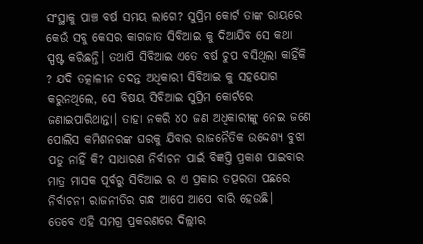ସଂସ୍ଥାକୁ ପାଞ୍ଚ ବର୍ଷ ସମୟ ଲାଗେ? ସୁପ୍ରିମ କୋର୍ଟ ତାଙ୍କ ରାୟରେ କେଉଁ ସବୁ କେସର କାଗଜାତ ସିବିଆଇ କୁ ଦିଆଯିବ ସେ କଥା ସ୍ପଷ୍ଟ କରିଛନ୍ତି। ତଥାପି ସିବିଆଇ ଏତେ ବର୍ଷ ଚୁପ ବସିଥିଲା କାହିଁକି ? ଯଦି ତତ୍କାଳୀନ ତଦନ୍ତ ଅଧିକାରୀ ସିବିଆଇ କୁ ସହଯୋଗ କରୁନଥିଲେ, ସେ ବିଷୟ ସିବିଆଇ ସୁପ୍ରିମ କୋର୍ଟରେ ଜଣାଇପାରିଥାନ୍ତା। ତାହା ନକରି ୪୦ ଜଣ ଅଧିକାରୀଙ୍କୁ ନେଇ ଜଣେ ପୋଲିସ କମିଶନରଙ୍କ ଘରକୁ ଯିବାର ରାଜନୈତିକ ଉଦ୍ଦେଶ୍ୟ ବୁଝା ପଡୁ ନାହିଁ କି? ସାଧାରଣ ନିର୍ବାଚନ ପାଇଁ ବିଜ୍ଞପ୍ତି ପ୍ରକାଶ ପାଇବାର ମାତ୍ର ମାସକ ପୂର୍ବରୁ ସିବିଆଇ ର ଏ ପ୍ରକାର ତତ୍ପରତା ପଛରେ ନିର୍ବାଚନୀ ରାଜନୀତିର ଗନ୍ଧ ଆପେ ଆପେ ବାରି ହେଉଛି।
ତେବେ ଏହି ସମଗ୍ର ପ୍ରକରଣରେ ଦିଲ୍ଲୀର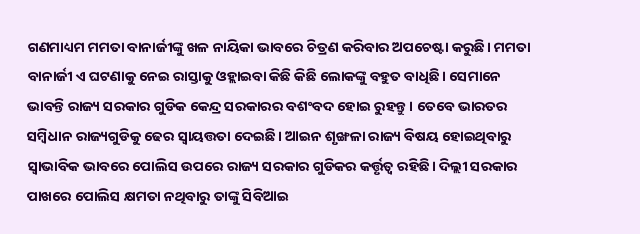ଗଣମାଧ୍ୟମ ମମତା ବାନାର୍ଜୀଙ୍କୁ ଖଳ ନାୟିକା ଭାବରେ ଚିତ୍ରଣ କରିବାର ଅପଚେଷ୍ଟା କରୁଛି। ମମତା ବାନାର୍ଜୀ ଏ ଘଟଣାକୁ ନେଇ ରାସ୍ତାକୁ ଓହ୍ଲାଇବା କିଛି କିଛି ଲୋକଙ୍କୁ ବହୁତ ବାଧିଛି। ସେମାନେ ଭାବନ୍ତି ରାଜ୍ୟ ସରକାର ଗୁଡିକ କେନ୍ଦ୍ର ସରକାରର ବଶଂବଦ ହୋଇ ରୁହନ୍ତୁ। ତେବେ ଭାରତର ସମ୍ବିଧାନ ରାଜ୍ୟଗୁଡିକୁ ଢେର ସ୍ୱାୟତ୍ତତା ଦେଇଛି। ଆଇନ ଶୃଙ୍ଖଳା ରାଜ୍ୟ ବିଷୟ ହୋଇଥିବାରୁ ସ୍ଵାଭାବିକ ଭାବରେ ପୋଲିସ ଉପରେ ରାଜ୍ୟ ସରକାର ଗୁଡିକର କର୍ତ୍ତୃତ୍ଵ ରହିଛି। ଦିଲ୍ଲୀ ସରକାର ପାଖରେ ପୋଲିସ କ୍ଷମତା ନଥିବାରୁ ତାଙ୍କୁ ସିବିଆଇ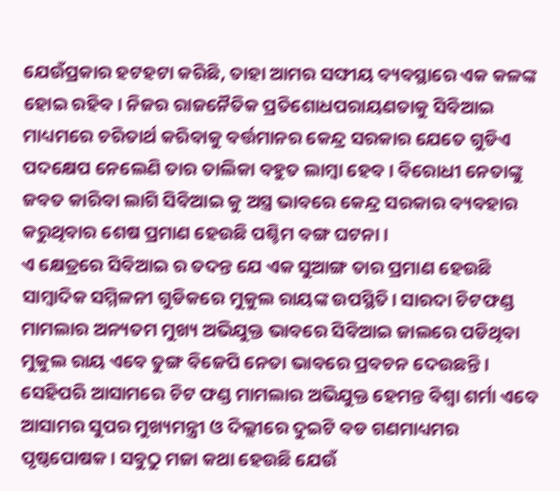ଯେଉଁପ୍ରକାର ହଟହଟା କରିଛି, ତାହା ଆମର ସଙ୍ଘୀୟ ବ୍ୟବସ୍ଥାରେ ଏକ କଳଙ୍କ ହୋଇ ରହିବ। ନିଜର ରାଜନୈତିକ ପ୍ରତିଶୋଧପରାୟଣତାକୁ ସିବିଆଇ ମାଧ୍ୟମରେ ଚରିତାର୍ଥ କରିବାକୁ ବର୍ତ୍ତମାନର କେନ୍ଦ୍ର ସରକାର ଯେତେ ଗୁଡିଏ ପଦକ୍ଷେପ ନେଲେଣି ତାର ତାଲିକା ବହୁତ ଲାମ୍ବା ହେବ। ବିରୋଧୀ ନେତାଙ୍କୁ ଜବତ କାରିବା ଲାଗି ସିବିଆଇ କୁ ଅସ୍ତ୍ର ଭାବରେ କେନ୍ଦ୍ର ସରକାର ବ୍ୟବହାର କରୁଥିବାର ଶେଷ ପ୍ରମାଣ ହେଉଛି ପଶ୍ଚିମ ବଙ୍ଗ ଘଟନା।
ଏ କ୍ଷେତ୍ରରେ ସିବିଆଇ ର ତଦନ୍ତ ଯେ ଏକ ସୁଆଙ୍ଗ ତାର ପ୍ରମାଣ ହେଉଛି ସାମ୍ବାଦିକ ସମ୍ମିଳନୀ ଗୁଡିକରେ ମୁକୁଲ ରାୟଙ୍କ ଉପସ୍ଥିତି। ସାରଦା ଚିଟଫଣ୍ଡ ମାମଲାର ଅନ୍ୟତମ ମୁଖ୍ୟ ଅଭିଯୁକ୍ତ ଭାବରେ ସିବିଆଇ ଜାଲରେ ପଡିଥିବା ମୁକୁଲ ରାୟ ଏବେ ତୁଙ୍ଗ ବିଜେପି ନେତା ଭାବରେ ପ୍ରବଚନ ଦେଉଛନ୍ତି। ସେହିପରି ଆସାମରେ ଚିଟ ଫଣ୍ଡ ମାମଲାର ଅଭିଯୁକ୍ତ ହେମନ୍ତ ବିଶ୍ଵା ଶର୍ମା ଏବେ ଆସାମର ସୁପର ମୁଖ୍ୟମନ୍ତ୍ରୀ ଓ ଦିଲ୍ଲୀରେ ଦୁଇଟି ବଡ ଗଣମାଧ୍ୟମର ପୃଷ୍ଠପୋଷକ। ସବୁଠୁ ମଜା କଥା ହେଉଛି ଯେଉଁ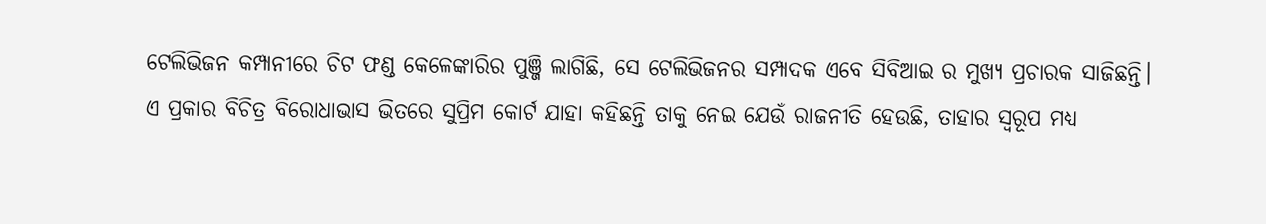ଟେଲିଭିଜନ କମ୍ପାନୀରେ ଚିଟ ଫଣ୍ଡ କେଳେଙ୍କାରିର ପୁଞ୍ଜି ଲାଗିଛି, ସେ ଟେଲିଭିଜନର ସମ୍ପାଦକ ଏବେ ସିବିଆଇ ର ମୁଖ୍ୟ ପ୍ରଚାରକ ସାଜିଛନ୍ତି।
ଏ ପ୍ରକାର ବିଚିତ୍ର ବିରୋଧାଭାସ ଭିତରେ ସୁପ୍ରିମ କୋର୍ଟ ଯାହା କହିଛନ୍ତି ତାକୁ ନେଇ ଯେଉଁ ରାଜନୀତି ହେଉଛି, ତାହାର ସ୍ଵରୂପ ମଧ୍ୟ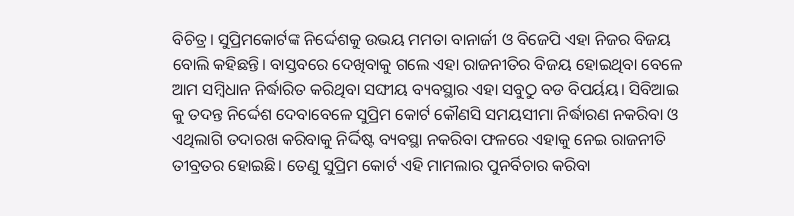ବିଚିତ୍ର। ସୁପ୍ରିମକୋର୍ଟଙ୍କ ନିର୍ଦ୍ଦେଶକୁ ଉଭୟ ମମତା ବାନାର୍ଜୀ ଓ ବିଜେପି ଏହା ନିଜର ବିଜୟ ବୋଲି କହିଛନ୍ତି। ବାସ୍ତବରେ ଦେଖିବାକୁ ଗଲେ ଏହା ରାଜନୀତିର ବିଜୟ ହୋଇଥିବା ବେଳେ ଆମ ସମ୍ବିଧାନ ନିର୍ଦ୍ଧାରିତ କରିଥିବା ସଙ୍ଘୀୟ ବ୍ୟବସ୍ଥାର ଏହା ସବୁଠୁ ବଡ ବିପର୍ୟୟ। ସିବିଆଇ କୁ ତଦନ୍ତ ନିର୍ଦ୍ଦେଶ ଦେବାବେଳେ ସୁପ୍ରିମ କୋର୍ଟ କୌଣସି ସମୟସୀମା ନିର୍ଦ୍ଧାରଣ ନକରିବା ଓ ଏଥିଲାଗି ତଦାରଖ କରିବାକୁ ନିର୍ଦ୍ଦିଷ୍ଟ ବ୍ୟବସ୍ଥା ନକରିବା ଫଳରେ ଏହାକୁ ନେଇ ରାଜନୀତି ତୀବ୍ରତର ହୋଇଛି। ତେଣୁ ସୁପ୍ରିମ କୋର୍ଟ ଏହି ମାମଲାର ପୁନର୍ବିଚାର କରିବା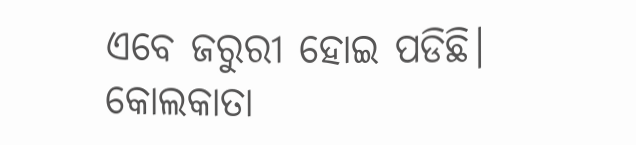ଏବେ ଜରୁରୀ ହୋଇ ପଡିଛି।
କୋଲକାତା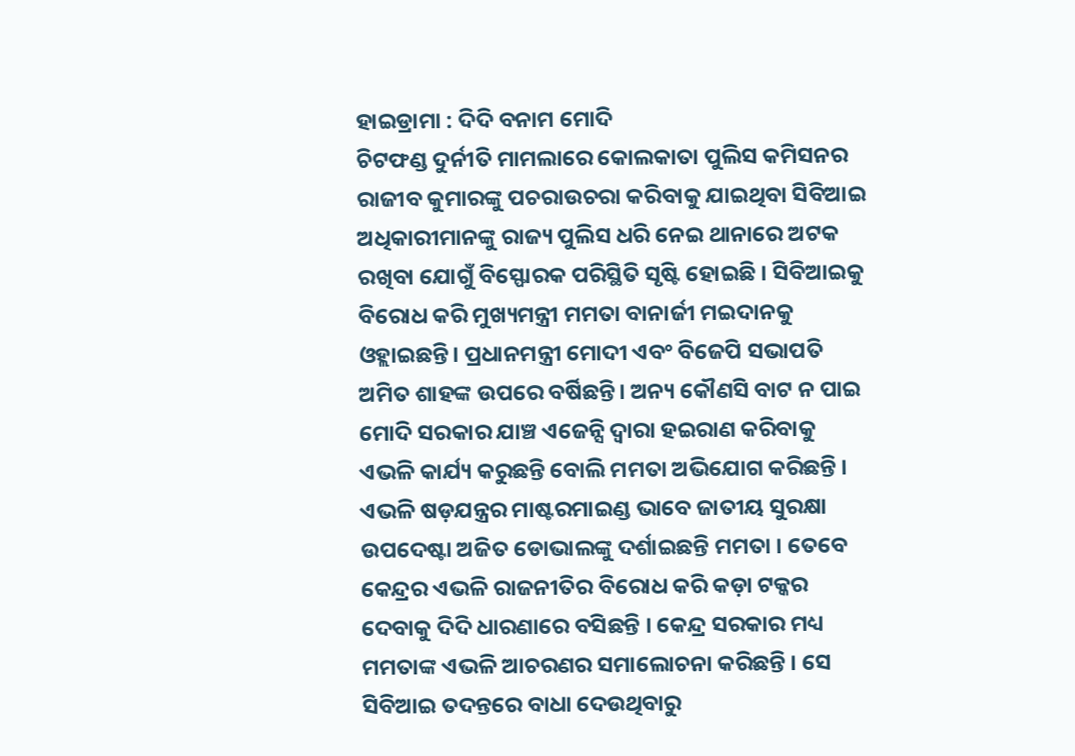ହାଇଡ୍ରାମା : ଦିଦି ବନାମ ମୋଦି
ଚିଟଫଣ୍ଡ ଦୁର୍ନୀତି ମାମଲାରେ କୋଲକାତା ପୁଲିସ କମିସନର ରାଜୀବ କୁମାରଙ୍କୁ ପଚରାଉଚରା କରିବାକୁ ଯାଇଥିବା ସିବିଆଇ ଅଧିକାରୀମାନଙ୍କୁ ରାଜ୍ୟ ପୁଲିସ ଧରି ନେଇ ଥାନାରେ ଅଟକ ରଖିବା ଯୋଗୁଁ ବିସ୍ଫୋରକ ପରିସ୍ଥିତି ସୃଷ୍ଟି ହୋଇଛି । ସିବିଆଇକୁ ବିରୋଧ କରି ମୁଖ୍ୟମନ୍ତ୍ରୀ ମମତା ବାନାର୍ଜୀ ମଇଦାନକୁ ଓହ୍ଲାଇଛନ୍ତି। ପ୍ରଧାନମନ୍ତ୍ରୀ ମୋଦୀ ଏବଂ ବିଜେପି ସଭାପତି ଅମିତ ଶାହଙ୍କ ଉପରେ ବର୍ଷିଛନ୍ତି। ଅନ୍ୟ କୌଣସି ବାଟ ନ ପାଇ ମୋଦି ସରକାର ଯାଞ୍ଚ ଏଜେନ୍ସି ଦ୍ୱାରା ହଇରାଣ କରିବାକୁ ଏଭଳି କାର୍ଯ୍ୟ କରୁଛନ୍ତି ବୋଲି ମମତା ଅଭିଯୋଗ କରିଛନ୍ତି । ଏଭଳି ଷଡ଼ଯନ୍ତ୍ରର ମାଷ୍ଟରମାଇଣ୍ଡ ଭାବେ ଜାତୀୟ ସୁରକ୍ଷା ଉପଦେଷ୍ଟା ଅଜିତ ଡୋଭାଲଙ୍କୁ ଦର୍ଶାଇଛନ୍ତି ମମତା । ତେବେ କେନ୍ଦ୍ରର ଏଭଳି ରାଜନୀତିର ବିରୋଧ କରି କଡ଼ା ଟକ୍କର ଦେବାକୁ ଦିଦି ଧାରଣାରେ ବସିଛନ୍ତି । କେନ୍ଦ୍ର ସରକାର ମଧ୍ୟ ମମତାଙ୍କ ଏଭଳି ଆଚରଣର ସମାଲୋଚନା କରିଛନ୍ତି । ସେ ସିବିଆଇ ତଦନ୍ତରେ ବାଧା ଦେଉଥିବାରୁ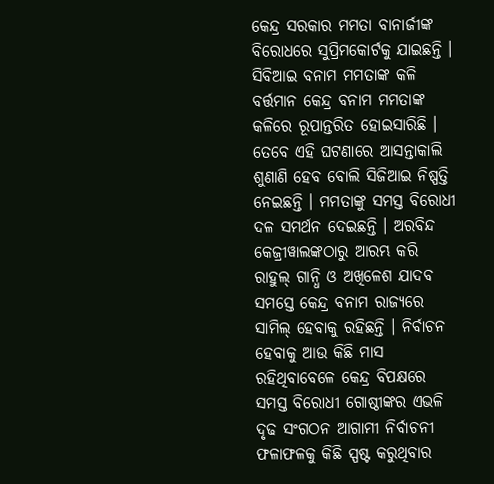କେନ୍ଦ୍ର ସରକାର ମମତା ବାନାର୍ଜୀଙ୍କ ବିରୋଧରେ ସୁପ୍ରିମକୋର୍ଟକୁ ଯାଇଛନ୍ତି । ସିବିଆଇ ବନାମ ମମତାଙ୍କ କଳି ବର୍ତ୍ତମାନ କେନ୍ଦ୍ର ବନାମ ମମତାଙ୍କ କଳିରେ ରୂପାନ୍ତରିତ ହୋଇସାରିଛି । ତେବେ ଏହି ଘଟଣାରେ ଆସନ୍ତାକାଲି ଶୁଣାଣି ହେବ ବୋଲି ସିଜିଆଇ ନିଷ୍ପତ୍ତି ନେଇଛନ୍ତି । ମମତାଙ୍କୁ ସମସ୍ତ ବିରୋଧୀ ଦଳ ସମର୍ଥନ ଦେଇଛନ୍ତି । ଅରବିନ୍ଦ କେଜ୍ରୀୱାଲଙ୍କଠାରୁ ଆରମ୍ଭ କରି ରାହୁଲ୍ ଗାନ୍ଧି ଓ ଅଖିଳେଶ ଯାଦବ ସମସ୍ତେ କେନ୍ଦ୍ର ବନାମ ରାଜ୍ୟରେ ସାମିଲ୍ ହେବାକୁ ରହିଛନ୍ତି । ନିର୍ବାଚନ ହେବାକୁ ଆଉ କିଛି ମାସ ରହିଥିବାବେଳେ କେନ୍ଦ୍ର ବିପକ୍ଷରେ ସମସ୍ତ ବିରୋଧୀ ଗୋଷ୍ଠୀଙ୍କର ଏଭଳି ଦୃଢ ସଂଗଠନ ଆଗାମୀ ନିର୍ବାଚନୀ ଫଳାଫଳକୁ କିଛି ସ୍ପଷ୍ଟ କରୁଥିବାର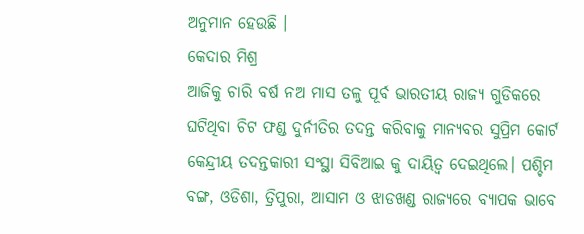ଅନୁମାନ ହେଉଛି ।
କେଦାର ମିଶ୍ର
ଆଜିକୁ ଚାରି ବର୍ଷ ନଅ ମାସ ତଳୁ ପୂର୍ବ ଭାରତୀୟ ରାଜ୍ୟ ଗୁଡିକରେ ଘଟିଥିବା ଚିଟ ଫଣ୍ଡ ଦୁର୍ନୀତିର ତଦନ୍ତ କରିବାକୁ ମାନ୍ୟବର ସୁପ୍ରିମ କୋର୍ଟ କେନ୍ଦ୍ରୀୟ ତଦନ୍ତକାରୀ ସଂସ୍ଥା ସିବିଆଇ କୁ ଦାୟିତ୍ଵ ଦେଇଥିଲେ। ପଶ୍ଚିମ ବଙ୍ଗ, ଓଡିଶା, ତ୍ରିପୁରା, ଆସାମ ଓ ଝାଡଖଣ୍ଡ ରାଜ୍ୟରେ ବ୍ୟାପକ ଭାବେ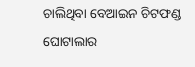ଚାଲିଥିବା ବେଆଇନ ଚିଟଫଣ୍ଡ ଘୋଟାଲାର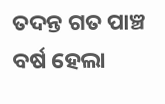ତଦନ୍ତ ଗତ ପାଞ୍ଚ ବର୍ଷ ହେଲା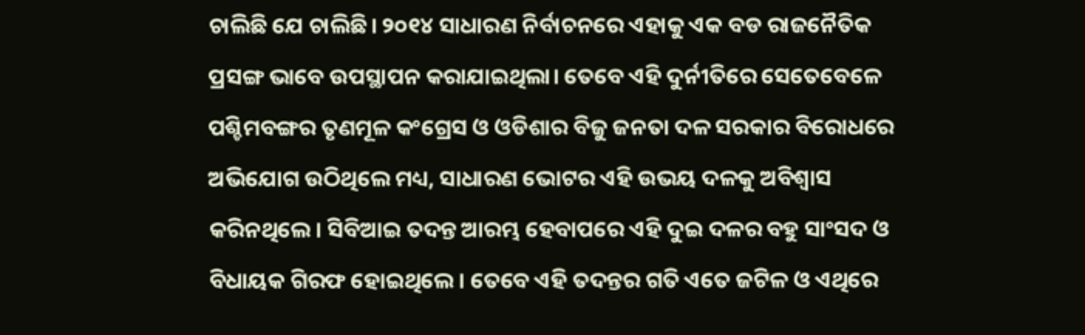ଚାଲିଛି ଯେ ଚାଲିଛି। ୨୦୧୪ ସାଧାରଣ ନିର୍ବାଚନରେ ଏହାକୁ ଏକ ବଡ ରାଜନୈତିକ ପ୍ରସଙ୍ଗ ଭାବେ ଉପସ୍ଥାପନ କରାଯାଇଥିଲା। ତେବେ ଏହି ଦୁର୍ନୀତିରେ ସେତେବେଳେ ପଶ୍ଚିମବଙ୍ଗର ତୃଣମୂଳ କଂଗ୍ରେସ ଓ ଓଡିଶାର ବିଜୁ ଜନତା ଦଳ ସରକାର ବିରୋଧରେ ଅଭିଯୋଗ ଉଠିଥିଲେ ମଧ୍ୟ, ସାଧାରଣ ଭୋଟର ଏହି ଉଭୟ ଦଳକୁ ଅବିଶ୍ଵାସ କରିନଥିଲେ। ସିବିଆଇ ତଦନ୍ତ ଆରମ୍ଭ ହେବାପରେ ଏହି ଦୁଇ ଦଳର ବହୁ ସାଂସଦ ଓ ବିଧାୟକ ଗିରଫ ହୋଇଥିଲେ। ତେବେ ଏହି ତଦନ୍ତର ଗତି ଏତେ ଜଟିଳ ଓ ଏଥିରେ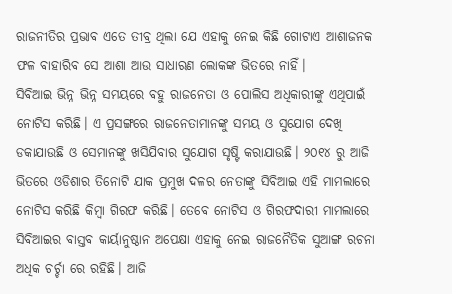ରାଜନୀତିର ପ୍ରଭାବ ଏତେ ତୀବ୍ର ଥିଲା ଯେ ଏହାକୁ ନେଇ କିଛି ଗୋଟାଏ ଆଶାଜନକ ଫଳ ବାହାରିବ ସେ ଆଶା ଆଉ ସାଧାରଣ ଲୋକଙ୍କ ଭିତରେ ନାହିଁ।
ସିବିଆଇ ଭିନ୍ନ ଭିନ୍ନ ସମୟରେ ବହୁ ରାଜନେତା ଓ ପୋଲିସ ଅଧିକାରୀଙ୍କୁ ଏଥିପାଇଁ ନୋଟିସ କରିଛି। ଏ ପ୍ରସଙ୍ଗରେ ରାଜନେତାମାନଙ୍କୁ ସମୟ ଓ ସୁଯୋଗ ଦେଖି ଡକାଯାଉଛି ଓ ସେମାନଙ୍କୁ ଖସିଯିବାର ସୁଯୋଗ ସୃଷ୍ଟି କରାଯାଉଛି। ୨୦୧୪ ରୁ ଆଜି ଭିତରେ ଓଡିଶାର ତିନୋଟି ଯାକ ପ୍ରମୁଖ ଦଳର ନେତାଙ୍କୁ ସିବିଆଇ ଏହି ମାମଲାରେ ନୋଟିସ କରିଛି କିମ୍ବା ଗିରଫ କରିଛି। ତେବେ ନୋଟିସ ଓ ଗିରଫଦାରୀ ମାମଲାରେ ସିବିଆଇର ବାସ୍ତବ କାର୍ୟାନୁଷ୍ଠାନ ଅପେକ୍ଷା ଏହାକୁ ନେଇ ରାଜନୈତିକ ସୁଆଙ୍ଗ ରଚନା ଅଧିକ ଚର୍ଚ୍ଚା ରେ ରହିଛି। ଆଜି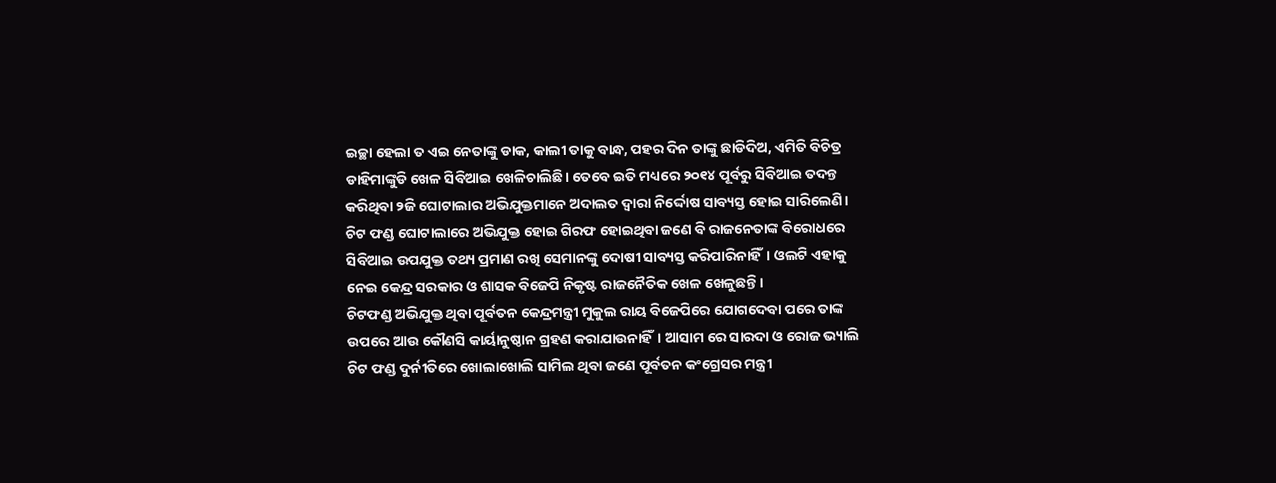ଇଚ୍ଛା ହେଲା ତ ଏଇ ନେତାଙ୍କୁ ଡାକ, କାଲୀ ତାକୁ ବାନ୍ଧ, ପହର ଦିନ ତାଙ୍କୁ ଛାଡିଦିଅ, ଏମିତି ବିଚିତ୍ର ଡାହିମାଙ୍କୁଡି ଖେଳ ସିବିଆଇ ଖେଳିଚାଲିଛି। ତେବେ ଇତି ମଧ୍ୟରେ ୨୦୧୪ ପୂର୍ବରୁ ସିବିଆଇ ତଦନ୍ତ କରିଥିବା ୨ଜି ଘୋଟାଲାର ଅଭିଯୁକ୍ତମାନେ ଅଦାଲତ ଦ୍ଵାରା ନିର୍ଦ୍ଦୋଷ ସାବ୍ୟସ୍ତ ହୋଇ ସାରିଲେଣି। ଚିଟ ଫଣ୍ଡ ଘୋଟାଲାରେ ଅଭିଯୁକ୍ତ ହୋଇ ଗିରଫ ହୋଇଥିବା ଜଣେ ବି ରାଜନେତାଙ୍କ ବିରୋଧରେ ସିବିଆଇ ଉପଯୁକ୍ତ ତଥ୍ୟ ପ୍ରମାଣ ରଖି ସେମାନଙ୍କୁ ଦୋଷୀ ସାବ୍ୟସ୍ତ କରିପାରିନାହିଁ। ଓଲଟି ଏହାକୁ ନେଇ କେନ୍ଦ୍ର ସରକାର ଓ ଶାସକ ବିଜେପି ନିକୃଷ୍ଟ ରାଜନୈତିକ ଖେଳ ଖେଳୁଛନ୍ତି।
ଚିଟଫଣ୍ଡ ଅଭିଯୁକ୍ତ ଥିବା ପୂର୍ବତନ କେନ୍ଦ୍ରମନ୍ତ୍ରୀ ମୁକୁଲ ରାୟ ବିଜେପିରେ ଯୋଗଦେବା ପରେ ତାଙ୍କ ଉପରେ ଆଉ କୌଣସି କାର୍ୟାନୁଷ୍ଠାନ ଗ୍ରହଣ କରାଯାଉନାହିଁ। ଆସାମ ରେ ସାରଦା ଓ ରୋଜ ଭ୍ୟାଲି ଚିଟ ଫଣ୍ଡ ଦୁର୍ନୀତିରେ ଖୋଲାଖୋଲି ସାମିଲ ଥିବା ଜଣେ ପୂର୍ବତନ କଂଗ୍ରେସର ମନ୍ତ୍ରୀ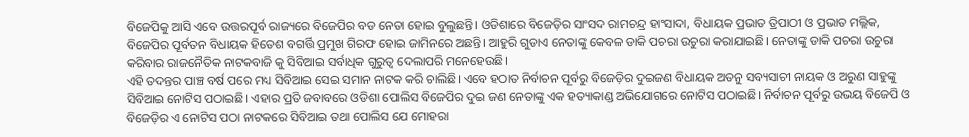ବିଜେପିକୁ ଆସି ଏବେ ଉତ୍ତରପୂର୍ବ ରାଜ୍ୟରେ ବିଜେପିର ବଡ ନେତା ହୋଇ ବୁଲୁଛନ୍ତି। ଓଡିଶାରେ ବିଜେଡ଼ିର ସାଂସଦ ରାମଚନ୍ଦ୍ର ହାଂସାଦା, ବିଧାୟକ ପ୍ରଭାତ ତ୍ରିପାଠୀ ଓ ପ୍ରଭାତ ମଲ୍ଲିକ, ବିଜେପିର ପୂର୍ବତନ ବିଧାୟକ ହିତେଶ ବଗର୍ତ୍ତି ପ୍ରମୁଖ ଗିରଫ ହୋଇ ଜାମିନରେ ଅଛନ୍ତି। ଆହୁରି ଗୁଡାଏ ନେତାଙ୍କୁ କେବଳ ଡାକି ପଚରା ଉଚୁରା କରାଯାଇଛି। ନେତାଙ୍କୁ ଡାକି ପଚରା ଉଚୁରା କରିବାର ରାଜନୈତିକ ନାଟକବାଜି କୁ ସିବିଆଇ ସର୍ବାଧିକ ଗୁରୁତ୍ଵ ଦେଲାପରି ମନେହେଉଛି।
ଏହି ତଦନ୍ତର ପାଞ୍ଚ ବର୍ଷ ପରେ ମଧ୍ୟ ସିବିଆଇ ସେଇ ସମାନ ନାଟକ କରି ଚାଲିଛି। ଏବେ ହଠାତ ନିର୍ବାଚନ ପୂର୍ବରୁ ବିଜେଡ଼ିର ଦୁଇଜଣ ବିଧାୟକ ଅତନୁ ସବ୍ୟସାଚୀ ନାୟକ ଓ ଅରୁଣ ସାହୁଙ୍କୁ ସିବିଆଇ ନୋଟିସ ପଠାଇଛି। ଏହାର ପ୍ରତି ଜବାବରେ ଓଡିଶା ପୋଲିସ ବିଜେପିର ଦୁଇ ଜଣ ନେତାଙ୍କୁ ଏକ ହତ୍ୟାକାଣ୍ଡ ଅଭିଯୋଗରେ ନୋଟିସ ପଠାଇଛି। ନିର୍ବାଚନ ପୂର୍ବରୁ ଉଭୟ ବିଜେପି ଓ ବିଜେଡ଼ିର ଏ ନୋଟିସ ପଠା ନାଟକରେ ସିବିଆଇ ତଥା ପୋଲିସ ଯେ ମୋହରା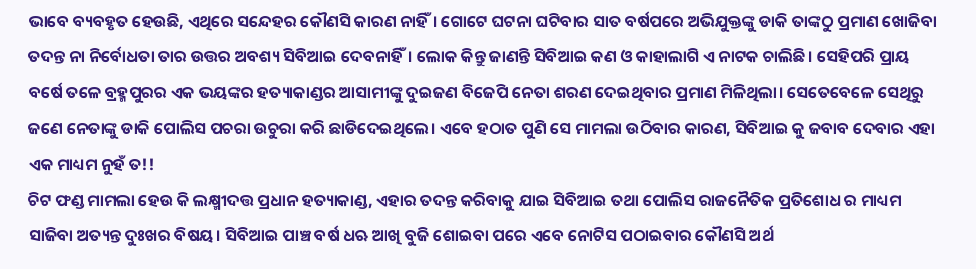ଭାବେ ବ୍ୟବହୃତ ହେଉଛି, ଏଥିରେ ସନ୍ଦେହର କୌଣସି କାରଣ ନାହିଁ। ଗୋଟେ ଘଟନା ଘଟିବାର ସାତ ବର୍ଷପରେ ଅଭିଯୁକ୍ତଙ୍କୁ ଡାକି ତାଙ୍କଠୁ ପ୍ରମାଣ ଖୋଜିବା ତଦନ୍ତ ନା ନିର୍ବୋଧତା ତାର ଉତ୍ତର ଅବଶ୍ୟ ସିବିଆଇ ଦେବନାହିଁ। ଲୋକ କିନ୍ତୁ ଜାଣନ୍ତି ସିବିଆଇ କଣ ଓ କାହାଲାଗି ଏ ନାଟକ ଚାଲିଛି। ସେହିପରି ପ୍ରାୟ ବର୍ଷେ ତଳେ ବ୍ରହ୍ମପୁରର ଏକ ଭୟଙ୍କର ହତ୍ୟାକାଣ୍ଡର ଆସାମୀଙ୍କୁ ଦୁଇଜଣ ବିଜେପି ନେତା ଶରଣ ଦେଇଥିବାର ପ୍ରମାଣ ମିଳିଥିଲା। ସେତେବେଳେ ସେଥିରୁ ଜଣେ ନେତାଙ୍କୁ ଡାକି ପୋଲିସ ପଚରା ଉଚୁରା କରି ଛାଡିଦେଇଥିଲେ। ଏବେ ହଠାତ ପୁଣି ସେ ମାମଲା ଉଠିବାର କାରଣ, ସିବିଆଇ କୁ ଜବାବ ଦେବାର ଏହା ଏକ ମାଧ୍ୟମ ନୁହଁ ତ!!
ଚିଟ ଫଣ୍ଡ ମାମଲା ହେଉ କି ଲକ୍ଷ୍ମୀଦତ୍ତ ପ୍ରଧାନ ହତ୍ୟାକାଣ୍ଡ, ଏହାର ତଦନ୍ତ କରିବାକୁ ଯାଇ ସିବିଆଇ ତଥା ପୋଲିସ ରାଜନୈତିକ ପ୍ରତିଶୋଧ ର ମାଧ୍ୟମ ସାଜିବା ଅତ୍ୟନ୍ତ ଦୁଃଖର ବିଷୟ। ସିବିଆଇ ପାଞ୍ଚ ବର୍ଷ ଧଋ ଆଖି ବୁଜି ଶୋଇବା ପରେ ଏବେ ନୋଟିସ ପଠାଇବାର କୌଣସି ଅର୍ଥ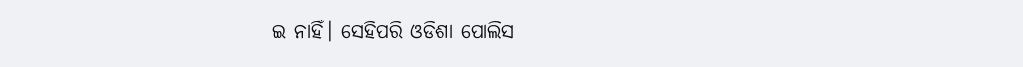ଇ ନାହିଁ। ସେହିପରି ଓଡିଶା ପୋଲିସ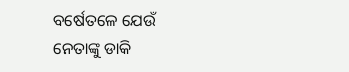ବର୍ଷେତଳେ ଯେଉଁ ନେତାଙ୍କୁ ଡାକି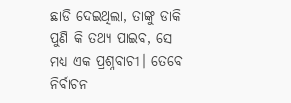ଛାଡି ଦେଇଥିଲା, ତାଙ୍କୁ ଡାକି ପୁଣି କି ତଥ୍ୟ ପାଇବ, ସେ ମଧ୍ୟ ଏକ ପ୍ରଶ୍ନବାଚୀ। ତେବେ ନିର୍ବାଚନ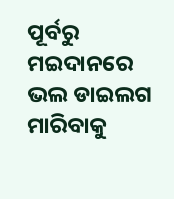ପୂର୍ବରୁ ମଇଦାନରେ ଭଲ ଡାଇଲଗ ମାରିବାକୁ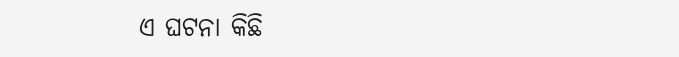ଏ ଘଟନା କିଛି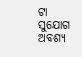ଟା ସୁଯୋଗ ଅବଶ୍ୟ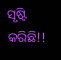ସୃଷ୍ଟି କରିଛି!!